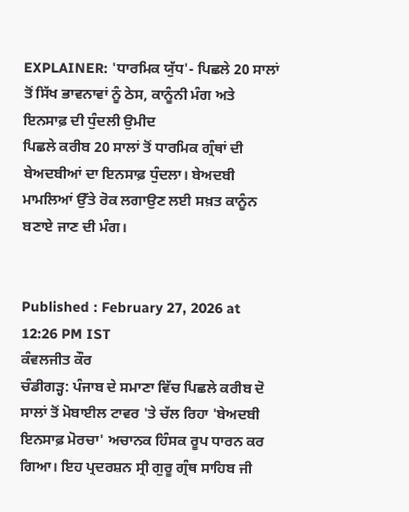EXPLAINER: 'ਧਾਰਮਿਕ ਯੁੱਧ'- ਪਿਛਲੇ 20 ਸਾਲਾਂ ਤੋਂ ਸਿੱਖ ਭਾਵਨਾਵਾਂ ਨੂੰ ਠੇਸ, ਕਾਨੂੰਨੀ ਮੰਗ ਅਤੇ ਇਨਸਾਫ਼ ਦੀ ਧੁੰਦਲੀ ਉਮੀਦ
ਪਿਛਲੇ ਕਰੀਬ 20 ਸਾਲਾਂ ਤੋਂ ਧਾਰਮਿਕ ਗ੍ਰੰਥਾਂ ਦੀ ਬੇਅਦਬੀਆਂ ਦਾ ਇਨਸਾਫ਼ ਧੁੰਦਲਾ। ਬੇਅਦਬੀ ਮਾਮਲਿਆਂ ਉੱਤੇ ਰੋਕ ਲਗਾਉਣ ਲਈ ਸਖ਼ਤ ਕਾਨੂੰਨ ਬਣਾਏ ਜਾਣ ਦੀ ਮੰਗ।


Published : February 27, 2026 at 12:26 PM IST
ਕੰਵਲਜੀਤ ਕੌਰ
ਚੰਡੀਗੜ੍ਹ: ਪੰਜਾਬ ਦੇ ਸਮਾਣਾ ਵਿੱਚ ਪਿਛਲੇ ਕਰੀਬ ਦੋ ਸਾਲਾਂ ਤੋਂ ਮੋਬਾਈਲ ਟਾਵਰ 'ਤੇ ਚੱਲ ਰਿਹਾ 'ਬੇਅਦਬੀ ਇਨਸਾਫ਼ ਮੋਰਚਾ' ਅਚਾਨਕ ਹਿੰਸਕ ਰੂਪ ਧਾਰਨ ਕਰ ਗਿਆ। ਇਹ ਪ੍ਰਦਰਸ਼ਨ ਸ੍ਰੀ ਗੁਰੂ ਗ੍ਰੰਥ ਸਾਹਿਬ ਜੀ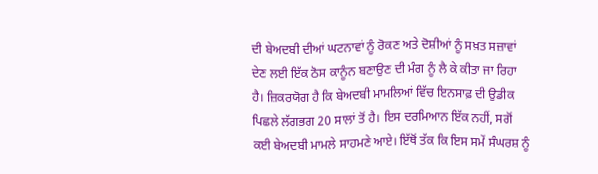ਦੀ ਬੇਅਦਬੀ ਦੀਆਂ ਘਟਨਾਵਾਂ ਨੂੰ ਰੋਕਣ ਅਤੇ ਦੋਸ਼ੀਆਂ ਨੂੰ ਸਖ਼ਤ ਸਜ਼ਾਵਾਂ ਦੇਣ ਲਈ ਇੱਕ ਠੋਸ ਕਾਨੂੰਨ ਬਣਾਉਣ ਦੀ ਮੰਗ ਨੂੰ ਲੈ ਕੇ ਕੀਤਾ ਜਾ ਰਿਹਾ ਹੈ। ਜ਼ਿਕਰਯੋਗ ਹੈ ਕਿ ਬੇਅਦਬੀ ਮਾਮਲਿਆਂ ਵਿੱਚ ਇਨਸਾਫ਼ ਦੀ ਉਡੀਕ ਪਿਛਲੇ ਲੱਗਭਗ 20 ਸਾਲਾਂ ਤੋਂ ਹੈ। ਇਸ ਦਰਮਿਆਨ ਇੱਕ ਨਹੀਂ, ਸਗੋਂ ਕਈ ਬੇਅਦਬੀ ਮਾਮਲੇ ਸਾਹਮਣੇ ਆਏ। ਇੱਥੋਂ ਤੱਕ ਕਿ ਇਸ ਸਮੇਂ ਸੰਘਰਸ਼ ਨੂੰ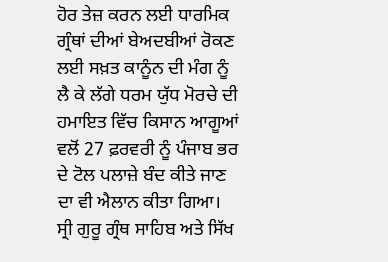ਹੋਰ ਤੇਜ਼ ਕਰਨ ਲਈ ਧਾਰਮਿਕ ਗ੍ਰੰਥਾਂ ਦੀਆਂ ਬੇਅਦਬੀਆਂ ਰੋਕਣ ਲਈ ਸਖ਼ਤ ਕਾਨੂੰਨ ਦੀ ਮੰਗ ਨੂੰ ਲੈ ਕੇ ਲੱਗੇ ਧਰਮ ਯੁੱਧ ਮੋਰਚੇ ਦੀ ਹਮਾਇਤ ਵਿੱਚ ਕਿਸਾਨ ਆਗੂਆਂ ਵਲੋਂ 27 ਫ਼ਰਵਰੀ ਨੂੰ ਪੰਜਾਬ ਭਰ ਦੇ ਟੋਲ ਪਲਾਜ਼ੇ ਬੰਦ ਕੀਤੇ ਜਾਣ ਦਾ ਵੀ ਐਲਾਨ ਕੀਤਾ ਗਿਆ।
ਸ੍ਰੀ ਗੁਰੂ ਗ੍ਰੰਥ ਸਾਹਿਬ ਅਤੇ ਸਿੱਖ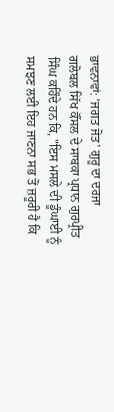ਭਾਵਨਾਵਾਂ: 'ਜਗਤ ਜੋਤ' ਗੁਰੂ ਦਾ ਦਰਜਾ
ਗਲੋਬਲ ਸਿੱਖ ਕੌਂਸਲ ਦੇ ਸਾਬਕਾ ਪ੍ਰਧਾਨ ਗੁਰਪ੍ਰੀਤ ਸਿੰਘ ਕਹਿੰਦੇ ਹਨ ਕਿ, "ਇਸ ਮਸਲੇ ਦੀ ਡੂੰਘਾਈ ਨੂੰ ਸਮਝਣ ਲਈ ਇਹ ਜਾਣਨਾ ਸਭ ਤੋਂ ਜ਼ਰੂਰੀ ਹੈ ਕਿ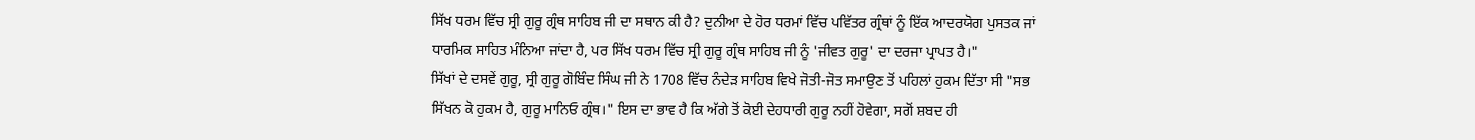ਸਿੱਖ ਧਰਮ ਵਿੱਚ ਸ੍ਰੀ ਗੁਰੂ ਗ੍ਰੰਥ ਸਾਹਿਬ ਜੀ ਦਾ ਸਥਾਨ ਕੀ ਹੈ? ਦੁਨੀਆ ਦੇ ਹੋਰ ਧਰਮਾਂ ਵਿੱਚ ਪਵਿੱਤਰ ਗ੍ਰੰਥਾਂ ਨੂੰ ਇੱਕ ਆਦਰਯੋਗ ਪੁਸਤਕ ਜਾਂ ਧਾਰਮਿਕ ਸਾਹਿਤ ਮੰਨਿਆ ਜਾਂਦਾ ਹੈ, ਪਰ ਸਿੱਖ ਧਰਮ ਵਿੱਚ ਸ੍ਰੀ ਗੁਰੂ ਗ੍ਰੰਥ ਸਾਹਿਬ ਜੀ ਨੂੰ 'ਜੀਵਤ ਗੁਰੂ' ਦਾ ਦਰਜਾ ਪ੍ਰਾਪਤ ਹੈ।"
ਸਿੱਖਾਂ ਦੇ ਦਸਵੇਂ ਗੁਰੂ, ਸ੍ਰੀ ਗੁਰੂ ਗੋਬਿੰਦ ਸਿੰਘ ਜੀ ਨੇ 1708 ਵਿੱਚ ਨੰਦੇੜ ਸਾਹਿਬ ਵਿਖੇ ਜੋਤੀ-ਜੋਤ ਸਮਾਉਣ ਤੋਂ ਪਹਿਲਾਂ ਹੁਕਮ ਦਿੱਤਾ ਸੀ "ਸਭ ਸਿੱਖਨ ਕੋ ਹੁਕਮ ਹੈ, ਗੁਰੂ ਮਾਨਿਓ ਗ੍ਰੰਥ।" ਇਸ ਦਾ ਭਾਵ ਹੈ ਕਿ ਅੱਗੇ ਤੋਂ ਕੋਈ ਦੇਹਧਾਰੀ ਗੁਰੂ ਨਹੀਂ ਹੋਵੇਗਾ, ਸਗੋਂ ਸ਼ਬਦ ਹੀ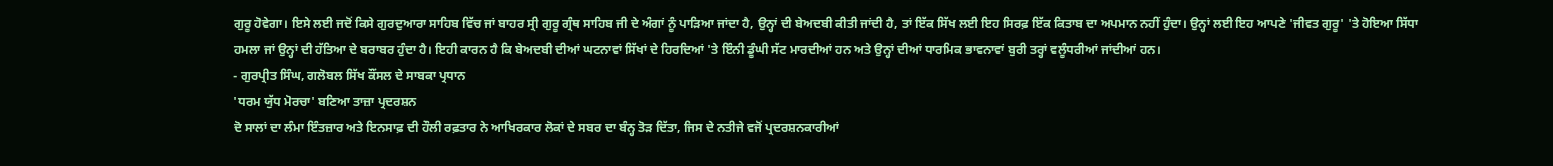ਗੁਰੂ ਹੋਵੇਗਾ। ਇਸੇ ਲਈ ਜਦੋਂ ਕਿਸੇ ਗੁਰਦੁਆਰਾ ਸਾਹਿਬ ਵਿੱਚ ਜਾਂ ਬਾਹਰ ਸ੍ਰੀ ਗੁਰੂ ਗ੍ਰੰਥ ਸਾਹਿਬ ਜੀ ਦੇ ਅੰਗਾਂ ਨੂੰ ਪਾੜਿਆ ਜਾਂਦਾ ਹੈ, ਉਨ੍ਹਾਂ ਦੀ ਬੇਅਦਬੀ ਕੀਤੀ ਜਾਂਦੀ ਹੈ, ਤਾਂ ਇੱਕ ਸਿੱਖ ਲਈ ਇਹ ਸਿਰਫ਼ ਇੱਕ ਕਿਤਾਬ ਦਾ ਅਪਮਾਨ ਨਹੀਂ ਹੁੰਦਾ। ਉਨ੍ਹਾਂ ਲਈ ਇਹ ਆਪਣੇ 'ਜੀਵਤ ਗੁਰੂ' 'ਤੇ ਹੋਇਆ ਸਿੱਧਾ ਹਮਲਾ ਜਾਂ ਉਨ੍ਹਾਂ ਦੀ ਹੱਤਿਆ ਦੇ ਬਰਾਬਰ ਹੁੰਦਾ ਹੈ। ਇਹੀ ਕਾਰਨ ਹੈ ਕਿ ਬੇਅਦਬੀ ਦੀਆਂ ਘਟਨਾਵਾਂ ਸਿੱਖਾਂ ਦੇ ਹਿਰਦਿਆਂ 'ਤੇ ਇੰਨੀ ਡੂੰਘੀ ਸੱਟ ਮਾਰਦੀਆਂ ਹਨ ਅਤੇ ਉਨ੍ਹਾਂ ਦੀਆਂ ਧਾਰਮਿਕ ਭਾਵਨਾਵਾਂ ਬੁਰੀ ਤਰ੍ਹਾਂ ਵਲੂੰਧਰੀਆਂ ਜਾਂਦੀਆਂ ਹਨ।
- ਗੁਰਪ੍ਰੀਤ ਸਿੰਘ, ਗਲੋਬਲ ਸਿੱਖ ਕੌਂਸਲ ਦੇ ਸਾਬਕਾ ਪ੍ਰਧਾਨ
'ਧਰਮ ਯੁੱਧ ਮੋਰਚਾ' ਬਣਿਆ ਤਾਜ਼ਾ ਪ੍ਰਦਰਸ਼ਨ
ਦੋ ਸਾਲਾਂ ਦਾ ਲੰਮਾ ਇੰਤਜ਼ਾਰ ਅਤੇ ਇਨਸਾਫ਼ ਦੀ ਹੌਲੀ ਰਫ਼ਤਾਰ ਨੇ ਆਖਿਰਕਾਰ ਲੋਕਾਂ ਦੇ ਸਬਰ ਦਾ ਬੰਨ੍ਹ ਤੋੜ ਦਿੱਤਾ, ਜਿਸ ਦੇ ਨਤੀਜੇ ਵਜੋਂ ਪ੍ਰਦਰਸ਼ਨਕਾਰੀਆਂ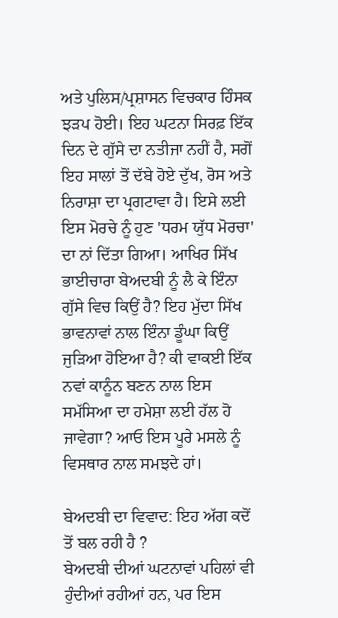ਅਤੇ ਪੁਲਿਸ/ਪ੍ਰਸ਼ਾਸਨ ਵਿਚਕਾਰ ਹਿੰਸਕ ਝੜਪ ਹੋਈ। ਇਹ ਘਟਨਾ ਸਿਰਫ਼ ਇੱਕ ਦਿਨ ਦੇ ਗੁੱਸੇ ਦਾ ਨਤੀਜਾ ਨਹੀਂ ਹੈ, ਸਗੋਂ ਇਹ ਸਾਲਾਂ ਤੋਂ ਦੱਬੇ ਹੋਏ ਦੁੱਖ, ਰੋਸ ਅਤੇ ਨਿਰਾਸ਼ਾ ਦਾ ਪ੍ਰਗਟਾਵਾ ਹੈ। ਇਸੇ ਲਈ ਇਸ ਮੋਰਚੇ ਨੂੰ ਹੁਣ 'ਧਰਮ ਯੁੱਧ ਮੋਰਚਾ' ਦਾ ਨਾਂ ਦਿੱਤਾ ਗਿਆ। ਆਖਿਰ ਸਿੱਖ ਭਾਈਚਾਰਾ ਬੇਅਦਬੀ ਨੂੰ ਲੈ ਕੇ ਇੰਨਾ ਗੁੱਸੇ ਵਿਚ ਕਿਉਂ ਹੈ? ਇਹ ਮੁੱਦਾ ਸਿੱਖ ਭਾਵਨਾਵਾਂ ਨਾਲ ਇੰਨਾ ਡੂੰਘਾ ਕਿਉਂ ਜੁੜਿਆ ਹੋਇਆ ਹੈ? ਕੀ ਵਾਕਈ ਇੱਕ ਨਵਾਂ ਕਾਨੂੰਨ ਬਣਨ ਨਾਲ ਇਸ ਸਮੱਸਿਆ ਦਾ ਹਮੇਸ਼ਾ ਲਈ ਹੱਲ ਹੋ ਜਾਵੇਗਾ? ਆਓ ਇਸ ਪੂਰੇ ਮਸਲੇ ਨੂੰ ਵਿਸਥਾਰ ਨਾਲ ਸਮਝਦੇ ਹਾਂ।

ਬੇਅਦਬੀ ਦਾ ਵਿਵਾਦ: ਇਹ ਅੱਗ ਕਦੋਂ ਤੋਂ ਬਲ ਰਹੀ ਹੈ ?
ਬੇਅਦਬੀ ਦੀਆਂ ਘਟਨਾਵਾਂ ਪਹਿਲਾਂ ਵੀ ਹੁੰਦੀਆਂ ਰਹੀਆਂ ਹਨ, ਪਰ ਇਸ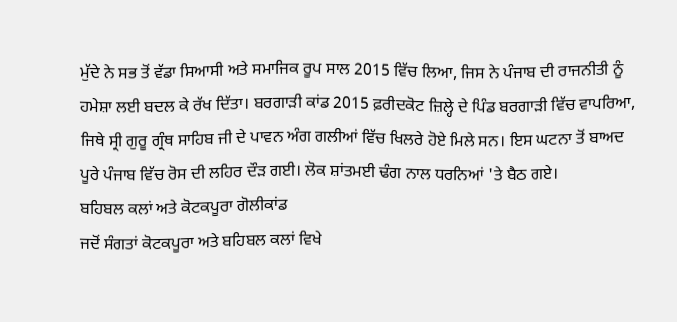ਮੁੱਦੇ ਨੇ ਸਭ ਤੋਂ ਵੱਡਾ ਸਿਆਸੀ ਅਤੇ ਸਮਾਜਿਕ ਰੂਪ ਸਾਲ 2015 ਵਿੱਚ ਲਿਆ, ਜਿਸ ਨੇ ਪੰਜਾਬ ਦੀ ਰਾਜਨੀਤੀ ਨੂੰ ਹਮੇਸ਼ਾ ਲਈ ਬਦਲ ਕੇ ਰੱਖ ਦਿੱਤਾ। ਬਰਗਾੜੀ ਕਾਂਡ 2015 ਫ਼ਰੀਦਕੋਟ ਜ਼ਿਲ੍ਹੇ ਦੇ ਪਿੰਡ ਬਰਗਾੜੀ ਵਿੱਚ ਵਾਪਰਿਆ, ਜਿਥੇ ਸ੍ਰੀ ਗੁਰੂ ਗ੍ਰੰਥ ਸਾਹਿਬ ਜੀ ਦੇ ਪਾਵਨ ਅੰਗ ਗਲੀਆਂ ਵਿੱਚ ਖਿਲਰੇ ਹੋਏ ਮਿਲੇ ਸਨ। ਇਸ ਘਟਨਾ ਤੋਂ ਬਾਅਦ ਪੂਰੇ ਪੰਜਾਬ ਵਿੱਚ ਰੋਸ ਦੀ ਲਹਿਰ ਦੌੜ ਗਈ। ਲੋਕ ਸ਼ਾਂਤਮਈ ਢੰਗ ਨਾਲ ਧਰਨਿਆਂ 'ਤੇ ਬੈਠ ਗਏ।
ਬਹਿਬਲ ਕਲਾਂ ਅਤੇ ਕੋਟਕਪੂਰਾ ਗੋਲੀਕਾਂਡ
ਜਦੋਂ ਸੰਗਤਾਂ ਕੋਟਕਪੂਰਾ ਅਤੇ ਬਹਿਬਲ ਕਲਾਂ ਵਿਖੇ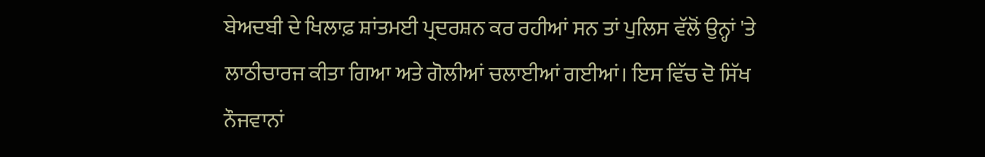ਬੇਅਦਬੀ ਦੇ ਖਿਲਾਫ਼ ਸ਼ਾਂਤਮਈ ਪ੍ਰਦਰਸ਼ਨ ਕਰ ਰਹੀਆਂ ਸਨ ਤਾਂ ਪੁਲਿਸ ਵੱਲੋਂ ਉਨ੍ਹਾਂ 'ਤੇ ਲਾਠੀਚਾਰਜ ਕੀਤਾ ਗਿਆ ਅਤੇ ਗੋਲੀਆਂ ਚਲਾਈਆਂ ਗਈਆਂ। ਇਸ ਵਿੱਚ ਦੋ ਸਿੱਖ ਨੌਜਵਾਨਾਂ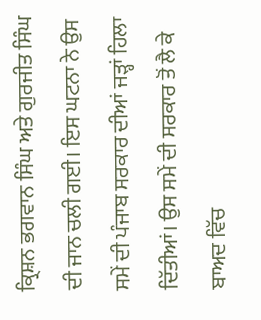ਕ੍ਰਿਸ਼ਨ ਭਗਵਾਨ ਸਿੰਘ ਅਤੇ ਗੁਰਜੀਤ ਸਿੰਘ ਦੀ ਜਾਨ ਚਲੀ ਗਈ। ਇਸ ਘਟਨਾ ਨੇ ਉਸ ਸਮੇਂ ਦੀ ਪੰਜਾਬ ਸਰਕਾਰ ਦੀਆਂ ਜੜ੍ਹਾਂ ਹਿਲਾ ਦਿੱਤੀਆਂ। ਉਸ ਸਮੇਂ ਦੀ ਸਰਕਾਰ ਤੋਂ ਲੈ ਕੇ ਬਾਅਦ ਵਿੱਚ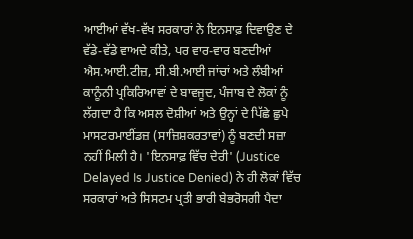ਆਈਆਂ ਵੱਖ-ਵੱਖ ਸਰਕਾਰਾਂ ਨੇ ਇਨਸਾਫ਼ ਦਿਵਾਉਣ ਦੇ ਵੱਡੇ-ਵੱਡੇ ਵਾਅਦੇ ਕੀਤੇ, ਪਰ ਵਾਰ-ਵਾਰ ਬਣਦੀਆਂ ਐਸ.ਆਈ.ਟੀਜ਼, ਸੀ.ਬੀ.ਆਈ ਜਾਂਚਾਂ ਅਤੇ ਲੰਬੀਆਂ ਕਾਨੂੰਨੀ ਪ੍ਰਕਿਰਿਆਵਾਂ ਦੇ ਬਾਵਜੂਦ, ਪੰਜਾਬ ਦੇ ਲੋਕਾਂ ਨੂੰ ਲੱਗਦਾ ਹੈ ਕਿ ਅਸਲ ਦੋਸ਼ੀਆਂ ਅਤੇ ਉਨ੍ਹਾਂ ਦੇ ਪਿੱਛੇ ਛੁਪੇ ਮਾਸਟਰਮਾਈਂਡਜ਼ (ਸਾਜ਼ਿਸ਼ਕਰਤਾਵਾਂ) ਨੂੰ ਬਣਦੀ ਸਜ਼ਾ ਨਹੀਂ ਮਿਲੀ ਹੈ। 'ਇਨਸਾਫ਼ ਵਿੱਚ ਦੇਰੀ' (Justice Delayed Is Justice Denied) ਨੇ ਹੀ ਲੋਕਾਂ ਵਿੱਚ ਸਰਕਾਰਾਂ ਅਤੇ ਸਿਸਟਮ ਪ੍ਰਤੀ ਭਾਰੀ ਬੇਭਰੋਸਗੀ ਪੈਦਾ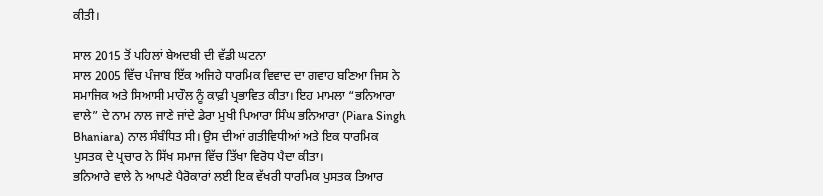ਕੀਤੀ।

ਸਾਲ 2015 ਤੋਂ ਪਹਿਲਾਂ ਬੇਅਦਬੀ ਦੀ ਵੱਡੀ ਘਟਨਾ
ਸਾਲ 2005 ਵਿੱਚ ਪੰਜਾਬ ਇੱਕ ਅਜਿਹੇ ਧਾਰਮਿਕ ਵਿਵਾਦ ਦਾ ਗਵਾਹ ਬਣਿਆ ਜਿਸ ਨੇ ਸਮਾਜਿਕ ਅਤੇ ਸਿਆਸੀ ਮਾਹੌਲ ਨੂੰ ਕਾਫ਼ੀ ਪ੍ਰਭਾਵਿਤ ਕੀਤਾ। ਇਹ ਮਾਮਲਾ “ਭਨਿਆਰਾ ਵਾਲੇ” ਦੇ ਨਾਮ ਨਾਲ ਜਾਣੇ ਜਾਂਦੇ ਡੇਰਾ ਮੁਖੀ ਪਿਆਰਾ ਸਿੰਘ ਭਨਿਆਰਾ (Piara Singh Bhaniara) ਨਾਲ ਸੰਬੰਧਿਤ ਸੀ। ਉਸ ਦੀਆਂ ਗਤੀਵਿਧੀਆਂ ਅਤੇ ਇਕ ਧਾਰਮਿਕ ਪੁਸਤਕ ਦੇ ਪ੍ਰਚਾਰ ਨੇ ਸਿੱਖ ਸਮਾਜ ਵਿੱਚ ਤਿੱਖਾ ਵਿਰੋਧ ਪੈਦਾ ਕੀਤਾ।
ਭਨਿਆਰੇ ਵਾਲੇ ਨੇ ਆਪਣੇ ਪੈਰੋਕਾਰਾਂ ਲਈ ਇਕ ਵੱਖਰੀ ਧਾਰਮਿਕ ਪੁਸਤਕ ਤਿਆਰ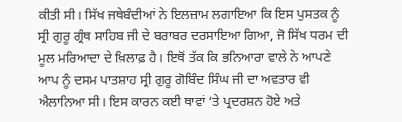ਕੀਤੀ ਸੀ। ਸਿੱਖ ਜਥੇਬੰਦੀਆਂ ਨੇ ਇਲਜ਼ਾਮ ਲਗਾਇਆ ਕਿ ਇਸ ਪੁਸਤਕ ਨੂੰ ਸ੍ਰੀ ਗੁਰੂ ਗ੍ਰੰਥ ਸਾਹਿਬ ਜੀ ਦੇ ਬਰਾਬਰ ਦਰਸਾਇਆ ਗਿਆ, ਜੋ ਸਿੱਖ ਧਰਮ ਦੀ ਮੂਲ ਮਰਿਆਦਾ ਦੇ ਖ਼ਿਲਾਫ਼ ਹੈ। ਇਥੋਂ ਤੱਕ ਕਿ ਭਨਿਆਰਾ ਵਾਲੇ ਨੇ ਆਪਣੇ ਆਪ ਨੂੰ ਦਸਮ ਪਾਤਸ਼ਾਹ ਸ੍ਰੀ ਗੁਰੂ ਗੋਬਿੰਦ ਸਿੰਘ ਜੀ ਦਾ ਅਵਤਾਰ ਵੀ ਐਲਾਨਿਆ ਸੀ। ਇਸ ਕਾਰਨ ਕਈ ਥਾਵਾਂ ‘ਤੇ ਪ੍ਰਦਰਸ਼ਨ ਹੋਏ ਅਤੇ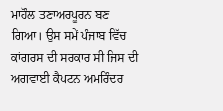ਮਾਹੌਲ ਤਣਾਅਰਪੂਰਨ ਬਣ ਗਿਆ। ਉਸ ਸਮੇਂ ਪੰਜਾਬ ਵਿੱਚ ਕਾਂਗਰਸ ਦੀ ਸਰਕਾਰ ਸੀ ਜਿਸ ਦੀ ਅਗਵਾਈ ਕੈਪਟਨ ਅਮਰਿੰਦਰ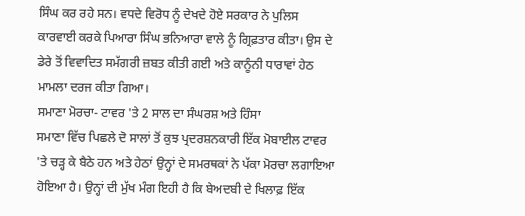ਸਿੰਘ ਕਰ ਰਹੇ ਸਨ। ਵਧਦੇ ਵਿਰੋਧ ਨੂੰ ਦੇਖਦੇ ਹੋਏ ਸਰਕਾਰ ਨੇ ਪੁਲਿਸ ਕਾਰਵਾਈ ਕਰਕੇ ਪਿਆਰਾ ਸਿੰਘ ਭਨਿਆਰਾ ਵਾਲੇ ਨੂੰ ਗ੍ਰਿਫ਼ਤਾਰ ਕੀਤਾ। ਉਸ ਦੇ ਡੇਰੇ ਤੋਂ ਵਿਵਾਦਿਤ ਸਮੱਗਰੀ ਜ਼ਬਤ ਕੀਤੀ ਗਈ ਅਤੇ ਕਾਨੂੰਨੀ ਧਾਰਾਵਾਂ ਹੇਠ ਮਾਮਲਾ ਦਰਜ ਕੀਤਾ ਗਿਆ।
ਸਮਾਣਾ ਮੋਰਚਾ- ਟਾਵਰ 'ਤੇ 2 ਸਾਲ ਦਾ ਸੰਘਰਸ਼ ਅਤੇ ਹਿੰਸਾ
ਸਮਾਣਾ ਵਿੱਚ ਪਿਛਲੇ ਦੋ ਸਾਲਾਂ ਤੋਂ ਕੁਝ ਪ੍ਰਦਰਸ਼ਨਕਾਰੀ ਇੱਕ ਮੋਬਾਈਲ ਟਾਵਰ 'ਤੇ ਚੜ੍ਹ ਕੇ ਬੈਠੇ ਹਨ ਅਤੇ ਹੇਠਾਂ ਉਨ੍ਹਾਂ ਦੇ ਸਮਰਥਕਾਂ ਨੇ ਪੱਕਾ ਮੋਰਚਾ ਲਗਾਇਆ ਹੋਇਆ ਹੈ। ਉਨ੍ਹਾਂ ਦੀ ਮੁੱਖ ਮੰਗ ਇਹੀ ਹੈ ਕਿ ਬੇਅਦਬੀ ਦੇ ਖਿਲਾਫ਼ ਇੱਕ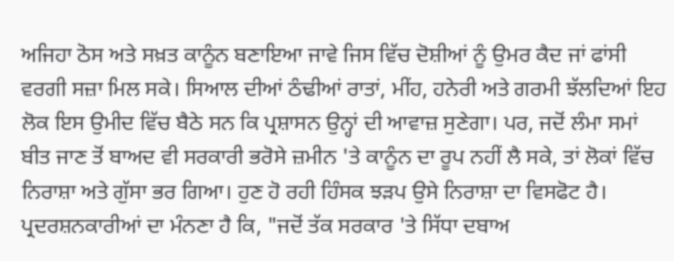ਅਜਿਹਾ ਠੋਸ ਅਤੇ ਸਖ਼ਤ ਕਾਨੂੰਨ ਬਣਾਇਆ ਜਾਵੇ ਜਿਸ ਵਿੱਚ ਦੋਸ਼ੀਆਂ ਨੂੰ ਉਮਰ ਕੈਦ ਜਾਂ ਫਾਂਸੀ ਵਰਗੀ ਸਜ਼ਾ ਮਿਲ ਸਕੇ। ਸਿਆਲ ਦੀਆਂ ਠੰਢੀਆਂ ਰਾਤਾਂ, ਮੀਂਹ, ਹਨੇਰੀ ਅਤੇ ਗਰਮੀ ਝੱਲਦਿਆਂ ਇਹ ਲੋਕ ਇਸ ਉਮੀਦ ਵਿੱਚ ਬੈਠੇ ਸਨ ਕਿ ਪ੍ਰਸ਼ਾਸਨ ਉਨ੍ਹਾਂ ਦੀ ਆਵਾਜ਼ ਸੁਣੇਗਾ। ਪਰ, ਜਦੋਂ ਲੰਮਾ ਸਮਾਂ ਬੀਤ ਜਾਣ ਤੋਂ ਬਾਅਦ ਵੀ ਸਰਕਾਰੀ ਭਰੋਸੇ ਜ਼ਮੀਨ 'ਤੇ ਕਾਨੂੰਨ ਦਾ ਰੂਪ ਨਹੀਂ ਲੈ ਸਕੇ, ਤਾਂ ਲੋਕਾਂ ਵਿੱਚ ਨਿਰਾਸ਼ਾ ਅਤੇ ਗੁੱਸਾ ਭਰ ਗਿਆ। ਹੁਣ ਹੋ ਰਹੀ ਹਿੰਸਕ ਝੜਪ ਉਸੇ ਨਿਰਾਸ਼ਾ ਦਾ ਵਿਸਫੋਟ ਹੈ।
ਪ੍ਰਦਰਸ਼ਨਕਾਰੀਆਂ ਦਾ ਮੰਨਣਾ ਹੈ ਕਿ, "ਜਦੋਂ ਤੱਕ ਸਰਕਾਰ 'ਤੇ ਸਿੱਧਾ ਦਬਾਅ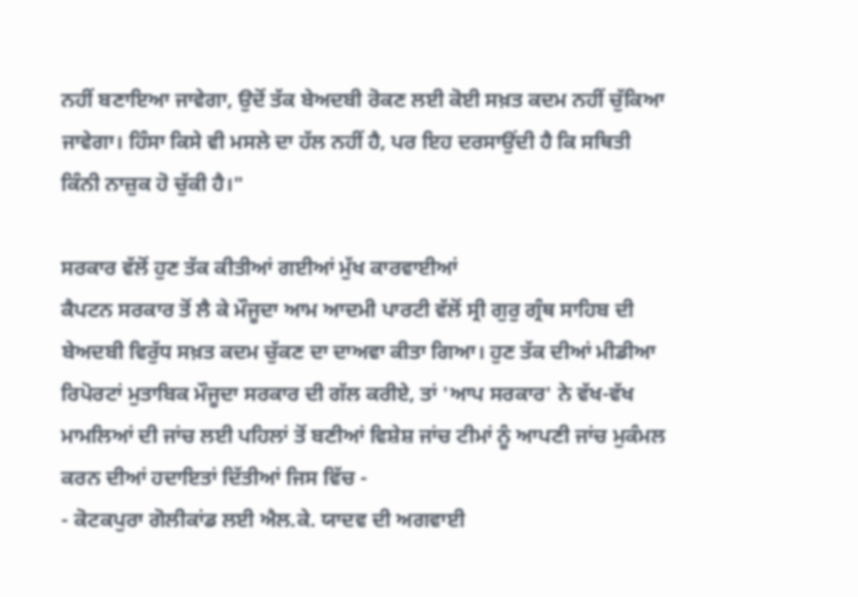ਨਹੀਂ ਬਣਾਇਆ ਜਾਵੇਗਾ, ਉਦੋਂ ਤੱਕ ਬੇਅਦਬੀ ਰੋਕਣ ਲਈ ਕੋਈ ਸਖ਼ਤ ਕਦਮ ਨਹੀਂ ਚੁੱਕਿਆ ਜਾਵੇਗਾ। ਹਿੰਸਾ ਕਿਸੇ ਵੀ ਮਸਲੇ ਦਾ ਹੱਲ ਨਹੀਂ ਹੈ, ਪਰ ਇਹ ਦਰਸਾਉਂਦੀ ਹੈ ਕਿ ਸਥਿਤੀ ਕਿੰਨੀ ਨਾਜ਼ੁਕ ਹੋ ਚੁੱਕੀ ਹੈ।"

ਸਰਕਾਰ ਵੱਲੋਂ ਹੁਣ ਤੱਕ ਕੀਤੀਆਂ ਗਈਆਂ ਮੁੱਖ ਕਾਰਵਾਈਆਂ
ਕੈਪਟਨ ਸਰਕਾਰ ਤੋਂ ਲੈ ਕੇ ਮੌਜੂਦਾ ਆਮ ਆਦਮੀ ਪਾਰਟੀ ਵੱਲੋਂ ਸ੍ਰੀ ਗੁਰੁ ਗ੍ਰੰਥ ਸਾਹਿਬ ਦੀ ਬੇਅਦਬੀ ਵਿਰੁੱਧ ਸਖ਼ਤ ਕਦਮ ਚੁੱਕਣ ਦਾ ਦਾਅਵਾ ਕੀਤਾ ਗਿਆ। ਹੁਣ ਤੱਕ ਦੀਆਂ ਮੀਡੀਆ ਰਿਪੋਰਟਾਂ ਮੁਤਾਬਿਕ ਮੌਜੂਦਾ ਸਰਕਾਰ ਦੀ ਗੱਲ ਕਰੀਏ, ਤਾਂ 'ਆਪ ਸਰਕਾਰ' ਨੇ ਵੱਖ-ਵੱਖ ਮਾਮਲਿਆਂ ਦੀ ਜਾਂਚ ਲਈ ਪਹਿਲਾਂ ਤੋਂ ਬਣੀਆਂ ਵਿਸ਼ੇਸ਼ ਜਾਂਚ ਟੀਮਾਂ ਨੂੰ ਆਪਣੀ ਜਾਂਚ ਮੁਕੰਮਲ ਕਰਨ ਦੀਆਂ ਹਦਾਇਤਾਂ ਦਿੱਤੀਆਂ ਜਿਸ ਵਿੱਚ -
- ਕੋਟਕਪੁਰਾ ਗੋਲੀਕਾਂਡ ਲਈ ਐਲ.ਕੇ. ਯਾਦਵ ਦੀ ਅਗਵਾਈ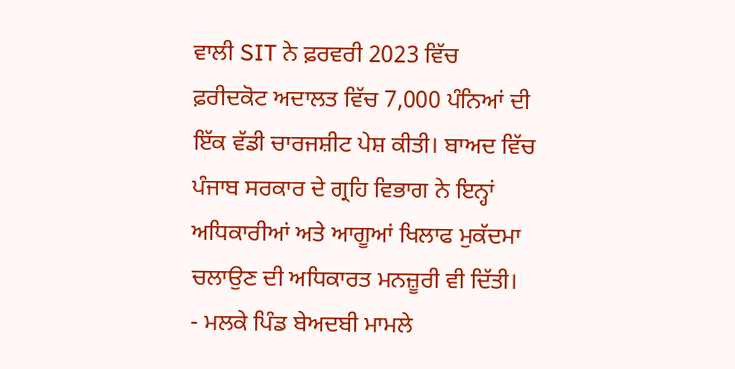ਵਾਲੀ SIT ਨੇ ਫ਼ਰਵਰੀ 2023 ਵਿੱਚ ਫ਼ਰੀਦਕੋਟ ਅਦਾਲਤ ਵਿੱਚ 7,000 ਪੰਨਿਆਂ ਦੀ ਇੱਕ ਵੱਡੀ ਚਾਰਜਸ਼ੀਟ ਪੇਸ਼ ਕੀਤੀ। ਬਾਅਦ ਵਿੱਚ ਪੰਜਾਬ ਸਰਕਾਰ ਦੇ ਗ੍ਰਹਿ ਵਿਭਾਗ ਨੇ ਇਨ੍ਹਾਂ ਅਧਿਕਾਰੀਆਂ ਅਤੇ ਆਗੂਆਂ ਖਿਲਾਫ ਮੁਕੱਦਮਾ ਚਲਾਉਣ ਦੀ ਅਧਿਕਾਰਤ ਮਨਜ਼ੂਰੀ ਵੀ ਦਿੱਤੀ।
- ਮਲਕੇ ਪਿੰਡ ਬੇਅਦਬੀ ਮਾਮਲੇ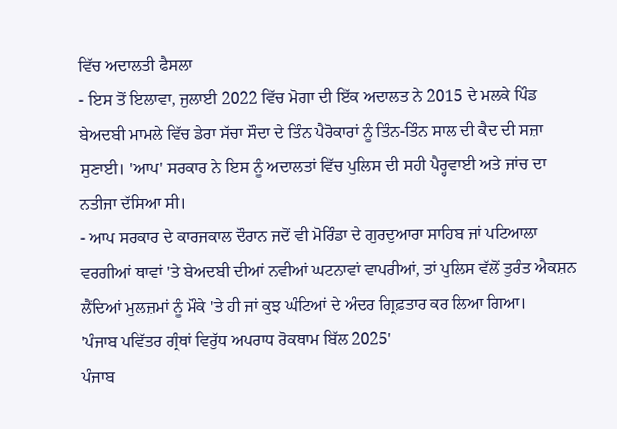ਵਿੱਚ ਅਦਾਲਤੀ ਫੈਸਲਾ
- ਇਸ ਤੋਂ ਇਲਾਵਾ, ਜੁਲਾਈ 2022 ਵਿੱਚ ਮੋਗਾ ਦੀ ਇੱਕ ਅਦਾਲਤ ਨੇ 2015 ਦੇ ਮਲਕੇ ਪਿੰਡ ਬੇਅਦਬੀ ਮਾਮਲੇ ਵਿੱਚ ਡੇਰਾ ਸੱਚਾ ਸੌਦਾ ਦੇ ਤਿੰਨ ਪੈਰੋਕਾਰਾਂ ਨੂੰ ਤਿੰਨ-ਤਿੰਨ ਸਾਲ ਦੀ ਕੈਦ ਦੀ ਸਜ਼ਾ ਸੁਣਾਈ। 'ਆਪ' ਸਰਕਾਰ ਨੇ ਇਸ ਨੂੰ ਅਦਾਲਤਾਂ ਵਿੱਚ ਪੁਲਿਸ ਦੀ ਸਹੀ ਪੈਰ੍ਹਵਾਈ ਅਤੇ ਜਾਂਚ ਦਾ ਨਤੀਜਾ ਦੱਸਿਆ ਸੀ।
- ਆਪ ਸਰਕਾਰ ਦੇ ਕਾਰਜਕਾਲ ਦੌਰਾਨ ਜਦੋਂ ਵੀ ਮੋਰਿੰਡਾ ਦੇ ਗੁਰਦੁਆਰਾ ਸਾਹਿਬ ਜਾਂ ਪਟਿਆਲਾ ਵਰਗੀਆਂ ਥਾਵਾਂ 'ਤੇ ਬੇਅਦਬੀ ਦੀਆਂ ਨਵੀਆਂ ਘਟਨਾਵਾਂ ਵਾਪਰੀਆਂ, ਤਾਂ ਪੁਲਿਸ ਵੱਲੋਂ ਤੁਰੰਤ ਐਕਸ਼ਨ ਲੈਂਦਿਆਂ ਮੁਲਜ਼ਮਾਂ ਨੂੰ ਮੌਕੇ 'ਤੇ ਹੀ ਜਾਂ ਕੁਝ ਘੰਟਿਆਂ ਦੇ ਅੰਦਰ ਗ੍ਰਿਫ਼ਤਾਰ ਕਰ ਲਿਆ ਗਿਆ।
'ਪੰਜਾਬ ਪਵਿੱਤਰ ਗ੍ਰੰਥਾਂ ਵਿਰੁੱਧ ਅਪਰਾਧ ਰੋਕਥਾਮ ਬਿੱਲ 2025'
ਪੰਜਾਬ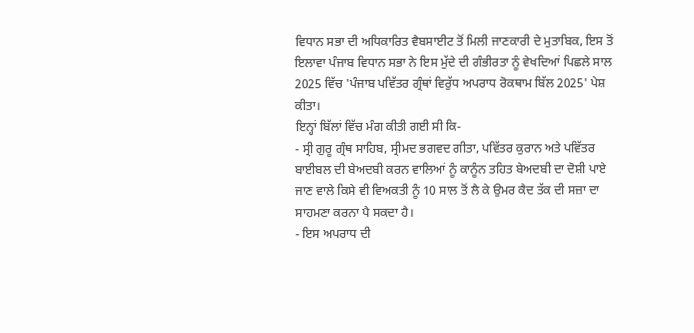ਵਿਧਾਨ ਸਭਾ ਦੀ ਅਧਿਕਾਰਿਤ ਵੈਬਸਾਈਟ ਤੋਂ ਮਿਲੀ ਜਾਣਕਾਰੀ ਦੇ ਮੁਤਾਬਿਕ, ਇਸ ਤੋਂ ਇਲਾਵਾ ਪੰਜਾਬ ਵਿਧਾਨ ਸਭਾ ਨੇ ਇਸ ਮੁੱਦੇ ਦੀ ਗੰਭੀਰਤਾ ਨੂੰ ਵੇਖਦਿਆਂ ਪਿਛਲੇ ਸਾਲ 2025 ਵਿੱਚ 'ਪੰਜਾਬ ਪਵਿੱਤਰ ਗ੍ਰੰਥਾਂ ਵਿਰੁੱਧ ਅਪਰਾਧ ਰੋਕਥਾਮ ਬਿੱਲ 2025' ਪੇਸ਼ ਕੀਤਾ।
ਇਨ੍ਹਾਂ ਬਿੱਲਾਂ ਵਿੱਚ ਮੰਗ ਕੀਤੀ ਗਈ ਸੀ ਕਿ-
- ਸ੍ਰੀ ਗੁਰੂ ਗ੍ਰੰਥ ਸਾਹਿਬ, ਸ੍ਰੀਮਦ ਭਗਵਦ ਗੀਤਾ, ਪਵਿੱਤਰ ਕੁਰਾਨ ਅਤੇ ਪਵਿੱਤਰ ਬਾਈਬਲ ਦੀ ਬੇਅਦਬੀ ਕਰਨ ਵਾਲਿਆਂ ਨੂੰ ਕਾਨੂੰਨ ਤਹਿਤ ਬੇਅਦਬੀ ਦਾ ਦੋਸ਼ੀ ਪਾਏ ਜਾਣ ਵਾਲੇ ਕਿਸੇ ਵੀ ਵਿਅਕਤੀ ਨੂੰ 10 ਸਾਲ ਤੋਂ ਲੈ ਕੇ ਉਮਰ ਕੈਦ ਤੱਕ ਦੀ ਸਜ਼ਾ ਦਾ ਸਾਹਮਣਾ ਕਰਨਾ ਪੈ ਸਕਦਾ ਹੈ।
- ਇਸ ਅਪਰਾਧ ਦੀ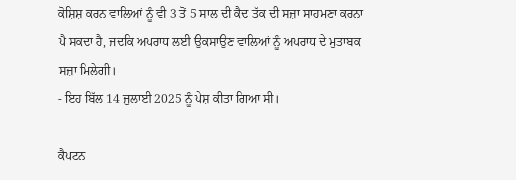ਕੋਸ਼ਿਸ਼ ਕਰਨ ਵਾਲਿਆਂ ਨੂੰ ਵੀ 3 ਤੋਂ 5 ਸਾਲ ਦੀ ਕੈਦ ਤੱਕ ਦੀ ਸਜ਼ਾ ਸਾਹਮਣਾ ਕਰਨਾ ਪੈ ਸਕਦਾ ਹੈ, ਜਦਕਿ ਅਪਰਾਧ ਲਈ ਉਕਸਾਉਣ ਵਾਲਿਆਂ ਨੂੰ ਅਪਰਾਧ ਦੇ ਮੁਤਾਬਕ ਸਜ਼ਾ ਮਿਲੇਗੀ।
- ਇਹ ਬਿੱਲ 14 ਜੁਲਾਈ 2025 ਨੂੰ ਪੇਸ਼ ਕੀਤਾ ਗਿਆ ਸੀ।

ਕੈਪਟਨ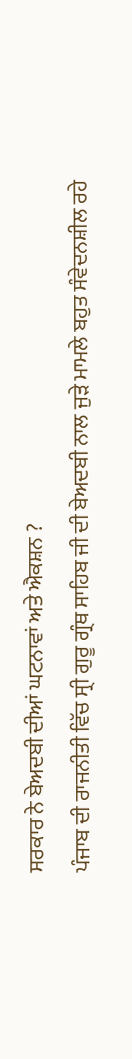ਸਰਕਾਰ ਨੇ ਬੇਅਦਬੀ ਦੀਆਂ ਘਟਨਾਵਾਂ ਅਤੇ ਐਕਸ਼ਨ ?
ਪੰਜਾਬ ਦੀ ਰਾਜਨੀਤੀ ਵਿੱਚ ਸ੍ਰੀ ਗੁਰੂ ਗ੍ਰੰਥ ਸਾਹਿਬ ਜੀ ਦੀ ਬੇਅਦਬੀ ਨਾਲ ਜੁੜੇ ਮਾਮਲੇ ਬਹੁਤ ਸੰਵੇਦਨਸ਼ੀਲ ਰਹੇ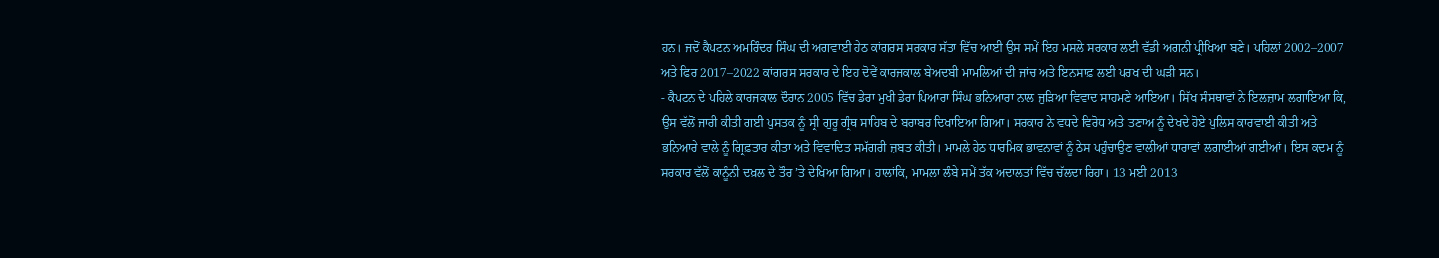ਹਨ। ਜਦੋਂ ਕੈਪਟਨ ਅਮਰਿੰਦਰ ਸਿੰਘ ਦੀ ਅਗਵਾਈ ਹੇਠ ਕਾਂਗਰਸ ਸਰਕਾਰ ਸੱਤਾ ਵਿੱਚ ਆਈ ਉਸ ਸਮੇਂ ਇਹ ਮਸਲੇ ਸਰਕਾਰ ਲਈ ਵੱਡੀ ਅਗਨੀ ਪ੍ਰੀਖਿਆ ਬਣੇ। ਪਹਿਲਾਂ 2002–2007 ਅਤੇ ਫਿਰ 2017–2022 ਕਾਂਗਰਸ ਸਰਕਾਰ ਦੇ ਇਹ ਦੋਵੇਂ ਕਾਰਜਕਾਲ ਬੇਅਦਬੀ ਮਾਮਲਿਆਂ ਦੀ ਜਾਂਚ ਅਤੇ ਇਨਸਾਫ਼ ਲਈ ਪਰਖ ਦੀ ਘੜੀ ਸਨ।
- ਕੈਪਟਨ ਦੇ ਪਹਿਲੇ ਕਾਰਜਕਾਲ ਦੌਰਾਨ 2005 ਵਿੱਚ ਡੇਰਾ ਮੁਖੀ ਡੇਰਾ ਪਿਆਰਾ ਸਿੰਘ ਭਨਿਆਰਾ ਨਾਲ ਜੁੜਿਆ ਵਿਵਾਦ ਸਾਹਮਣੇ ਆਇਆ। ਸਿੱਖ ਸੰਸਥਾਵਾਂ ਨੇ ਇਲਜ਼ਾਮ ਲਗਾਇਆ ਕਿ, ਉਸ ਵੱਲੋਂ ਜਾਰੀ ਕੀਤੀ ਗਈ ਪੁਸਤਕ ਨੂੰ ਸ੍ਰੀ ਗੁਰੂ ਗ੍ਰੰਥ ਸਾਹਿਬ ਦੇ ਬਰਾਬਰ ਦਿਖਾਇਆ ਗਿਆ। ਸਰਕਾਰ ਨੇ ਵਧਦੇ ਵਿਰੋਧ ਅਤੇ ਤਣਾਅ ਨੂੰ ਦੇਖਦੇ ਹੋਏ ਪੁਲਿਸ ਕਾਰਵਾਈ ਕੀਤੀ ਅਤੇ ਭਨਿਆਰੇ ਵਾਲੇ ਨੂੰ ਗ੍ਰਿਫ਼ਤਾਰ ਕੀਤਾ ਅਤੇ ਵਿਵਾਦਿਤ ਸਮੱਗਰੀ ਜ਼ਬਤ ਕੀਤੀ। ਮਾਮਲੇ ਹੇਠ ਧਾਰਮਿਕ ਭਾਵਨਾਵਾਂ ਨੂੰ ਠੇਸ ਪਹੁੰਚਾਉਣ ਵਾਲੀਆਂ ਧਾਰਾਵਾਂ ਲਗਾਈਆਂ ਗਈਆਂ। ਇਸ ਕਦਮ ਨੂੰ ਸਰਕਾਰ ਵੱਲੋਂ ਕਾਨੂੰਨੀ ਦਖ਼ਲ ਦੇ ਤੌਰ ’ਤੇ ਦੇਖਿਆ ਗਿਆ। ਹਾਲਾਂਕਿ, ਮਾਮਲਾ ਲੰਬੇ ਸਮੇਂ ਤੱਕ ਅਦਾਲਤਾਂ ਵਿੱਚ ਚੱਲਦਾ ਰਿਹਾ। 13 ਮਈ 2013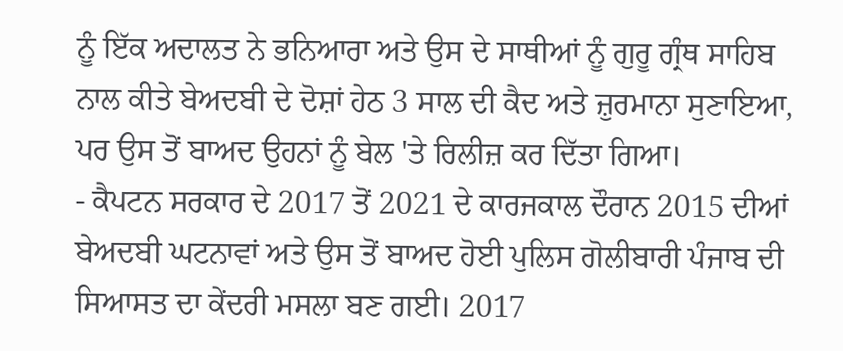ਨੂੰ ਇੱਕ ਅਦਾਲਤ ਨੇ ਭਨਿਆਰਾ ਅਤੇ ਉਸ ਦੇ ਸਾਥੀਆਂ ਨੂੰ ਗੁਰੂ ਗ੍ਰੰਥ ਸਾਹਿਬ ਨਾਲ ਕੀਤੇ ਬੇਅਦਬੀ ਦੇ ਦੋਸ਼ਾਂ ਹੇਠ 3 ਸਾਲ ਦੀ ਕੈਦ ਅਤੇ ਜ਼ੁਰਮਾਨਾ ਸੁਣਾਇਆ, ਪਰ ਉਸ ਤੋਂ ਬਾਅਦ ਉਹਨਾਂ ਨੂੰ ਬੇਲ 'ਤੇ ਰਿਲੀਜ਼ ਕਰ ਦਿੱਤਾ ਗਿਆ।
- ਕੈਪਟਨ ਸਰਕਾਰ ਦੇ 2017 ਤੋਂ 2021 ਦੇ ਕਾਰਜਕਾਲ ਦੌਰਾਨ 2015 ਦੀਆਂ ਬੇਅਦਬੀ ਘਟਨਾਵਾਂ ਅਤੇ ਉਸ ਤੋਂ ਬਾਅਦ ਹੋਈ ਪੁਲਿਸ ਗੋਲੀਬਾਰੀ ਪੰਜਾਬ ਦੀ ਸਿਆਸਤ ਦਾ ਕੇਂਦਰੀ ਮਸਲਾ ਬਣ ਗਈ। 2017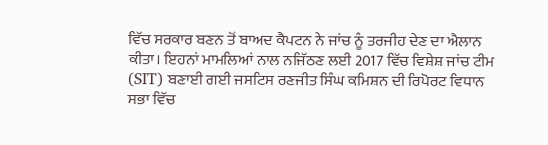ਵਿੱਚ ਸਰਕਾਰ ਬਣਨ ਤੋਂ ਬਾਅਦ ਕੈਪਟਨ ਨੇ ਜਾਂਚ ਨੂੰ ਤਰਜੀਹ ਦੇਣ ਦਾ ਐਲਾਨ ਕੀਤਾ। ਇਹਨਾਂ ਮਾਮਲਿਆਂ ਨਾਲ ਨਜਿੱਠਣ ਲਈ 2017 ਵਿੱਚ ਵਿਸ਼ੇਸ਼ ਜਾਂਚ ਟੀਮ (SIT) ਬਣਾਈ ਗਈ ਜਸਟਿਸ ਰਣਜੀਤ ਸਿੰਘ ਕਮਿਸ਼ਨ ਦੀ ਰਿਪੋਰਟ ਵਿਧਾਨ ਸਭਾ ਵਿੱਚ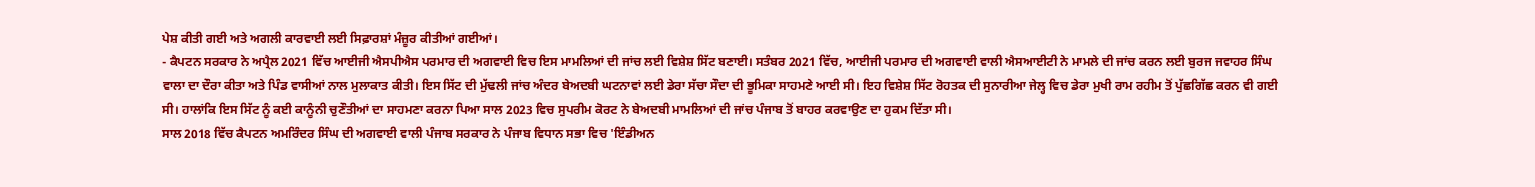ਪੇਸ਼ ਕੀਤੀ ਗਈ ਅਤੇ ਅਗਲੀ ਕਾਰਵਾਈ ਲਈ ਸਿਫ਼ਾਰਸ਼ਾਂ ਮੰਜ਼ੂਰ ਕੀਤੀਆਂ ਗਈਆਂ।
- ਕੈਪਟਨ ਸਰਕਾਰ ਨੇ ਅਪ੍ਰੈਲ 2021 ਵਿੱਚ ਆਈਜੀ ਐਸਪੀਐਸ ਪਰਮਾਰ ਦੀ ਅਗਵਾਈ ਵਿਚ ਇਸ ਮਾਮਲਿਆਂ ਦੀ ਜਾਂਚ ਲਈ ਵਿਸ਼ੇਸ਼ ਸਿੱਟ ਬਣਾਈ। ਸਤੰਬਰ 2021 ਵਿੱਚ, ਆਈਜੀ ਪਰਮਾਰ ਦੀ ਅਗਵਾਈ ਵਾਲੀ ਐਸਆਈਟੀ ਨੇ ਮਾਮਲੇ ਦੀ ਜਾਂਚ ਕਰਨ ਲਈ ਬੁਰਜ ਜਵਾਹਰ ਸਿੰਘ ਵਾਲਾ ਦਾ ਦੌਰਾ ਕੀਤਾ ਅਤੇ ਪਿੰਡ ਵਾਸੀਆਂ ਨਾਲ ਮੁਲਾਕਾਤ ਕੀਤੀ। ਇਸ ਸਿੱਟ ਦੀ ਮੁੱਢਲੀ ਜਾਂਚ ਅੰਦਰ ਬੇਅਦਬੀ ਘਟਨਾਵਾਂ ਲਈ ਡੇਰਾ ਸੱਚਾ ਸੌਦਾ ਦੀ ਭੂਮਿਕਾ ਸਾਹਮਣੇ ਆਈ ਸੀ। ਇਹ ਵਿਸ਼ੇਸ਼ ਸਿੱਟ ਰੋਹਤਕ ਦੀ ਸੁਨਾਰੀਆ ਜੇਲ੍ਹ ਵਿਚ ਡੇਰਾ ਮੁਖੀ ਰਾਮ ਰਹੀਮ ਤੋਂ ਪੁੱਛਗਿੱਛ ਕਰਨ ਵੀ ਗਈ ਸੀ। ਹਾਲਾਂਕਿ ਇਸ ਸਿੱਟ ਨੂੰ ਕਈ ਕਾਨੂੰਨੀ ਚੁਣੌਤੀਆਂ ਦਾ ਸਾਹਮਣਾ ਕਰਨਾ ਪਿਆ ਸਾਲ 2023 ਵਿਚ ਸੁਪਰੀਮ ਕੋਰਟ ਨੇ ਬੇਅਦਬੀ ਮਾਮਲਿਆਂ ਦੀ ਜਾਂਚ ਪੰਜਾਬ ਤੋਂ ਬਾਹਰ ਕਰਵਾਉਣ ਦਾ ਹੁਕਮ ਦਿੱਤਾ ਸੀ।
ਸਾਲ 2018 ਵਿੱਚ ਕੈਪਟਨ ਅਮਰਿੰਦਰ ਸਿੰਘ ਦੀ ਅਗਵਾਈ ਵਾਲੀ ਪੰਜਾਬ ਸਰਕਾਰ ਨੇ ਪੰਜਾਬ ਵਿਧਾਨ ਸਭਾ ਵਿਚ 'ਇੰਡੀਅਨ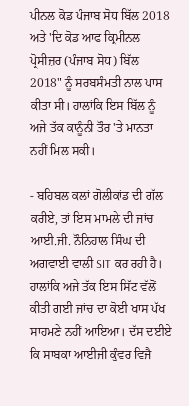ਪੀਨਲ ਕੋਡ ਪੰਜਾਬ ਸੋਧ ਬਿੱਲ 2018 ਅਤੇ 'ਦਿ ਕੋਡ ਆਫ ਕ੍ਰਿਮੀਨਲ ਪ੍ਰੋਸੀਜ਼ਰ (ਪੰਜਾਬ ਸੋਧ) ਬਿੱਲ 2018" ਨੂੰ ਸਰਬਸੰਮਤੀ ਨਾਲ ਪਾਸ ਕੀਤਾ ਸੀ। ਹਾਲਾਂਕਿ ਇਸ ਬਿੱਲ ਨੂੰ ਅਜੇ ਤੱਕ ਕਾਨੂੰਨੀ ਤੌਰ 'ਤੇ ਮਾਨਤਾ ਨਹੀਂ ਮਿਲ ਸਕੀ।

- ਬਹਿਬਲ ਕਲਾਂ ਗੋਲੀਕਾਂਡ ਦੀ ਗੱਲ ਕਰੀਏ, ਤਾਂ ਇਸ ਮਾਮਲੇ ਦੀ ਜਾਂਚ ਆਈ.ਜੀ. ਨੌਨਿਹਾਲ ਸਿੰਘ ਦੀ ਅਗਵਾਈ ਵਾਲੀ SIT ਕਰ ਰਹੀ ਹੈ। ਹਾਲਾਂਕਿ ਅਜੇ ਤੱਕ ਇਸ ਸਿੱਟ ਵੱਲੋਂ ਕੀਤੀ ਗਈ ਜਾਂਚ ਦਾ ਕੋਈ ਖਾਸ ਪੱਖ ਸਾਹਮਣੇ ਨਹੀਂ ਆਇਆ। ਦੱਸ ਦਈਏ ਕਿ ਸਾਬਕਾ ਆਈਜੀ ਕੁੰਵਰ ਵਿਜੈ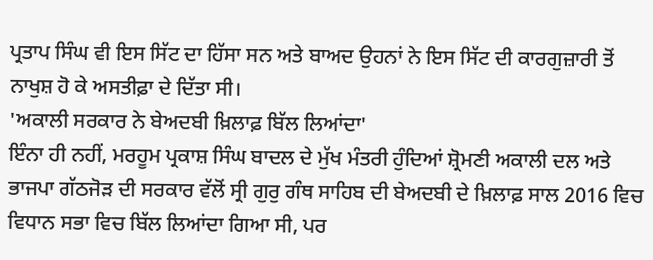ਪ੍ਰਤਾਪ ਸਿੰਘ ਵੀ ਇਸ ਸਿੱਟ ਦਾ ਹਿੱਸਾ ਸਨ ਅਤੇ ਬਾਅਦ ਉਹਨਾਂ ਨੇ ਇਸ ਸਿੱਟ ਦੀ ਕਾਰਗੁਜ਼ਾਰੀ ਤੋਂ ਨਾਖੁਸ਼ ਹੋ ਕੇ ਅਸਤੀਫ਼ਾ ਦੇ ਦਿੱਤਾ ਸੀ।
'ਅਕਾਲੀ ਸਰਕਾਰ ਨੇ ਬੇਅਦਬੀ ਖ਼ਿਲਾਫ਼ ਬਿੱਲ ਲਿਆਂਦਾ'
ਇੰਨਾ ਹੀ ਨਹੀਂ, ਮਰਹੂਮ ਪ੍ਰਕਾਸ਼ ਸਿੰਘ ਬਾਦਲ ਦੇ ਮੁੱਖ ਮੰਤਰੀ ਹੁੰਦਿਆਂ ਸ਼੍ਰੋਮਣੀ ਅਕਾਲੀ ਦਲ ਅਤੇ ਭਾਜਪਾ ਗੱਠਜੋੜ ਦੀ ਸਰਕਾਰ ਵੱਲੋਂ ਸ੍ਰੀ ਗੁਰੁ ਗੰਥ ਸਾਹਿਬ ਦੀ ਬੇਅਦਬੀ ਦੇ ਖ਼ਿਲਾਫ਼ ਸਾਲ 2016 ਵਿਚ ਵਿਧਾਨ ਸਭਾ ਵਿਚ ਬਿੱਲ ਲਿਆਂਦਾ ਗਿਆ ਸੀ, ਪਰ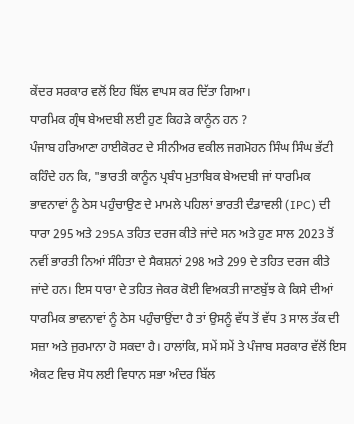ਕੇਂਦਰ ਸਰਕਾਰ ਵਲੋਂ ਇਹ ਬਿੱਲ ਵਾਪਸ ਕਰ ਦਿੱਤਾ ਗਿਆ।
ਧਾਰਮਿਕ ਗ੍ਰੰਥ ਬੇਅਦਬੀ ਲਈ ਹੁਣ ਕਿਹੜੇ ਕਾਨੂੰਨ ਹਨ ?
ਪੰਜਾਬ ਹਰਿਆਣਾ ਹਾਈਕੋਰਟ ਦੇ ਸੀਨੀਅਰ ਵਕੀਲ ਜਗਮੋਹਨ ਸਿੰਘ ਸਿੰਘ ਭੱਟੀ ਕਹਿੰਦੇ ਹਨ ਕਿ, "ਭਾਰਤੀ ਕਾਨੂੰਨ ਪ੍ਰਬੰਧ ਮੁਤਾਬਿਕ ਬੇਅਦਬੀ ਜਾਂ ਧਾਰਮਿਕ ਭਾਵਨਾਵਾਂ ਨੂੰ ਠੇਸ ਪਹੁੰਚਾਉਣ ਦੇ ਮਾਮਲੇ ਪਹਿਲਾਂ ਭਾਰਤੀ ਦੰਡਾਵਲੀ (IPC) ਦੀ ਧਾਰਾ 295 ਅਤੇ 295A ਤਹਿਤ ਦਰਜ ਕੀਤੇ ਜਾਂਦੇ ਸਨ ਅਤੇ ਹੁਣ ਸਾਲ 2023 ਤੋਂ ਨਵੀਂ ਭਾਰਤੀ ਨਿਆਂ ਸੰਹਿਤਾ ਦੇ ਸੈਕਸ਼ਨਾਂ 298 ਅਤੇ 299 ਦੇ ਤਹਿਤ ਦਰਜ ਕੀਤੇ ਜਾਂਦੇ ਹਨ। ਇਸ ਧਾਰਾ ਦੇ ਤਹਿਤ ਜੇਕਰ ਕੋਈ ਵਿਅਕਤੀ ਜਾਣਬੁੱਝ ਕੇ ਕਿਸੇ ਦੀਆਂ ਧਾਰਮਿਕ ਭਾਵਨਾਵਾਂ ਨੂੰ ਠੇਸ ਪਹੁੰਚਾਉਂਦਾ ਹੈ ਤਾਂ ਉਸਨੂੰ ਵੱਧ ਤੋਂ ਵੱਧ 3 ਸਾਲ ਤੱਕ ਦੀ ਸਜ਼ਾ ਅਤੇ ਜੁਰਮਾਨਾ ਹੋ ਸਕਦਾ ਹੈ। ਹਾਲਾਂਕਿ, ਸਮੇਂ ਸਮੇਂ ਤੇ ਪੰਜਾਬ ਸਰਕਾਰ ਵੱਲੋਂ ਇਸ ਐਕਟ ਵਿਚ ਸੋਧ ਲਈ ਵਿਧਾਨ ਸਭਾ ਅੰਦਰ ਬਿੱਲ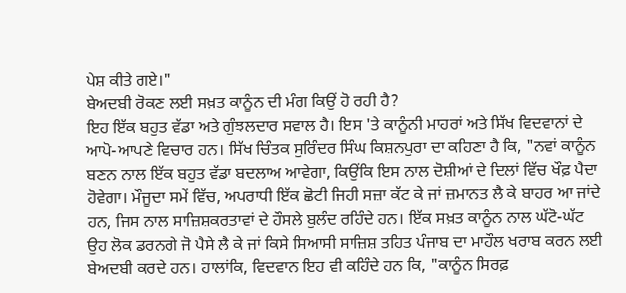ਪੇਸ਼ ਕੀਤੇ ਗਏ।"
ਬੇਅਦਬੀ ਰੋਕਣ ਲਈ ਸਖ਼ਤ ਕਾਨੂੰਨ ਦੀ ਮੰਗ ਕਿਉਂ ਹੋ ਰਹੀ ਹੈ?
ਇਹ ਇੱਕ ਬਹੁਤ ਵੱਡਾ ਅਤੇ ਗੁੰਝਲਦਾਰ ਸਵਾਲ ਹੈ। ਇਸ 'ਤੇ ਕਾਨੂੰਨੀ ਮਾਹਰਾਂ ਅਤੇ ਸਿੱਖ ਵਿਦਵਾਨਾਂ ਦੇ ਆਪੋ-ਆਪਣੇ ਵਿਚਾਰ ਹਨ। ਸਿੱਖ ਚਿੰਤਕ ਸੁਰਿੰਦਰ ਸਿੰਘ ਕਿਸ਼ਨਪੁਰਾ ਦਾ ਕਹਿਣਾ ਹੈ ਕਿ, "ਨਵਾਂ ਕਾਨੂੰਨ ਬਣਨ ਨਾਲ ਇੱਕ ਬਹੁਤ ਵੱਡਾ ਬਦਲਾਅ ਆਵੇਗਾ, ਕਿਉਂਕਿ ਇਸ ਨਾਲ ਦੋਸ਼ੀਆਂ ਦੇ ਦਿਲਾਂ ਵਿੱਚ ਖੌਫ਼ ਪੈਦਾ ਹੋਵੇਗਾ। ਮੌਜੂਦਾ ਸਮੇਂ ਵਿੱਚ, ਅਪਰਾਧੀ ਇੱਕ ਛੋਟੀ ਜਿਹੀ ਸਜ਼ਾ ਕੱਟ ਕੇ ਜਾਂ ਜ਼ਮਾਨਤ ਲੈ ਕੇ ਬਾਹਰ ਆ ਜਾਂਦੇ ਹਨ, ਜਿਸ ਨਾਲ ਸਾਜ਼ਿਸ਼ਕਰਤਾਵਾਂ ਦੇ ਹੌਸਲੇ ਬੁਲੰਦ ਰਹਿੰਦੇ ਹਨ। ਇੱਕ ਸਖ਼ਤ ਕਾਨੂੰਨ ਨਾਲ ਘੱਟੋ-ਘੱਟ ਉਹ ਲੋਕ ਡਰਨਗੇ ਜੋ ਪੈਸੇ ਲੈ ਕੇ ਜਾਂ ਕਿਸੇ ਸਿਆਸੀ ਸਾਜ਼ਿਸ਼ ਤਹਿਤ ਪੰਜਾਬ ਦਾ ਮਾਹੌਲ ਖਰਾਬ ਕਰਨ ਲਈ ਬੇਅਦਬੀ ਕਰਦੇ ਹਨ। ਹਾਲਾਂਕਿ, ਵਿਦਵਾਨ ਇਹ ਵੀ ਕਹਿੰਦੇ ਹਨ ਕਿ, "ਕਾਨੂੰਨ ਸਿਰਫ਼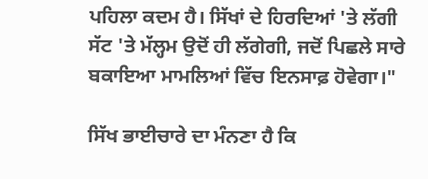ਪਹਿਲਾ ਕਦਮ ਹੈ। ਸਿੱਖਾਂ ਦੇ ਹਿਰਦਿਆਂ 'ਤੇ ਲੱਗੀ ਸੱਟ 'ਤੇ ਮੱਲ੍ਹਮ ਉਦੋਂ ਹੀ ਲੱਗੇਗੀ, ਜਦੋਂ ਪਿਛਲੇ ਸਾਰੇ ਬਕਾਇਆ ਮਾਮਲਿਆਂ ਵਿੱਚ ਇਨਸਾਫ਼ ਹੋਵੇਗਾ।"

ਸਿੱਖ ਭਾਈਚਾਰੇ ਦਾ ਮੰਨਣਾ ਹੈ ਕਿ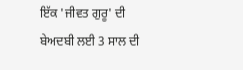ਇੱਕ 'ਜੀਵਤ ਗੁਰੂ' ਦੀ ਬੇਅਦਬੀ ਲਈ 3 ਸਾਲ ਦੀ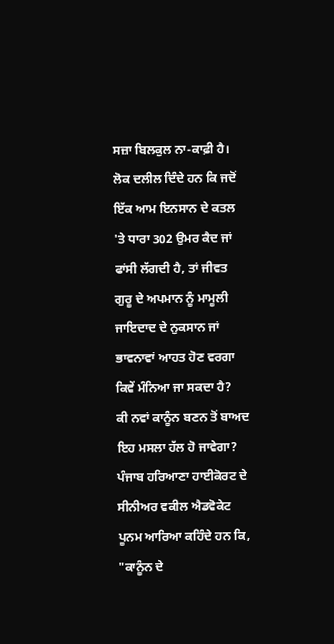ਸਜ਼ਾ ਬਿਲਕੁਲ ਨਾ-ਕਾਫ਼ੀ ਹੈ। ਲੋਕ ਦਲੀਲ ਦਿੰਦੇ ਹਨ ਕਿ ਜਦੋਂ ਇੱਕ ਆਮ ਇਨਸਾਨ ਦੇ ਕਤਲ 'ਤੇ ਧਾਰਾ 302 ਉਮਰ ਕੈਦ ਜਾਂ ਫਾਂਸੀ ਲੱਗਦੀ ਹੈ, ਤਾਂ ਜੀਵਤ ਗੁਰੂ ਦੇ ਅਪਮਾਨ ਨੂੰ ਮਾਮੂਲੀ ਜਾਇਦਾਦ ਦੇ ਨੁਕਸਾਨ ਜਾਂ ਭਾਵਨਾਵਾਂ ਆਹਤ ਹੋਣ ਵਰਗਾ ਕਿਵੇਂ ਮੰਨਿਆ ਜਾ ਸਕਦਾ ਹੈ?
ਕੀ ਨਵਾਂ ਕਾਨੂੰਨ ਬਣਨ ਤੋਂ ਬਾਅਦ ਇਹ ਮਸਲਾ ਹੱਲ ਹੋ ਜਾਵੇਗਾ?
ਪੰਜਾਬ ਹਰਿਆਣਾ ਹਾਈਕੋਰਟ ਦੇ ਸੀਨੀਅਰ ਵਕੀਲ ਐਡਵੋਕੇਟ ਪੂਨਮ ਆਰਿਆ ਕਹਿੰਦੇ ਹਨ ਕਿ, "ਕਾਨੂੰਨ ਦੇ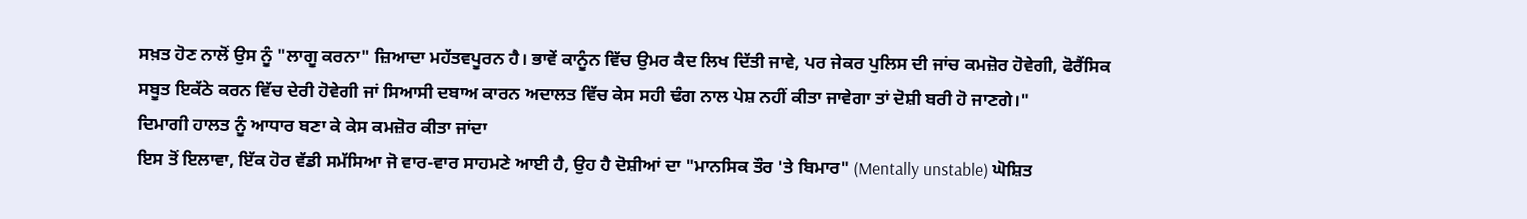ਸਖ਼ਤ ਹੋਣ ਨਾਲੋਂ ਉਸ ਨੂੰ "ਲਾਗੂ ਕਰਨਾ" ਜ਼ਿਆਦਾ ਮਹੱਤਵਪੂਰਨ ਹੈ। ਭਾਵੇਂ ਕਾਨੂੰਨ ਵਿੱਚ ਉਮਰ ਕੈਦ ਲਿਖ ਦਿੱਤੀ ਜਾਵੇ, ਪਰ ਜੇਕਰ ਪੁਲਿਸ ਦੀ ਜਾਂਚ ਕਮਜ਼ੋਰ ਹੋਵੇਗੀ, ਫੋਰੈਂਸਿਕ ਸਬੂਤ ਇਕੱਠੇ ਕਰਨ ਵਿੱਚ ਦੇਰੀ ਹੋਵੇਗੀ ਜਾਂ ਸਿਆਸੀ ਦਬਾਅ ਕਾਰਨ ਅਦਾਲਤ ਵਿੱਚ ਕੇਸ ਸਹੀ ਢੰਗ ਨਾਲ ਪੇਸ਼ ਨਹੀਂ ਕੀਤਾ ਜਾਵੇਗਾ ਤਾਂ ਦੋਸ਼ੀ ਬਰੀ ਹੋ ਜਾਣਗੇ।"
ਦਿਮਾਗੀ ਹਾਲਤ ਨੂੰ ਆਧਾਰ ਬਣਾ ਕੇ ਕੇਸ ਕਮਜ਼ੋਰ ਕੀਤਾ ਜਾਂਦਾ
ਇਸ ਤੋਂ ਇਲਾਵਾ, ਇੱਕ ਹੋਰ ਵੱਡੀ ਸਮੱਸਿਆ ਜੋ ਵਾਰ-ਵਾਰ ਸਾਹਮਣੇ ਆਈ ਹੈ, ਉਹ ਹੈ ਦੋਸ਼ੀਆਂ ਦਾ "ਮਾਨਸਿਕ ਤੌਰ 'ਤੇ ਬਿਮਾਰ" (Mentally unstable) ਘੋਸ਼ਿਤ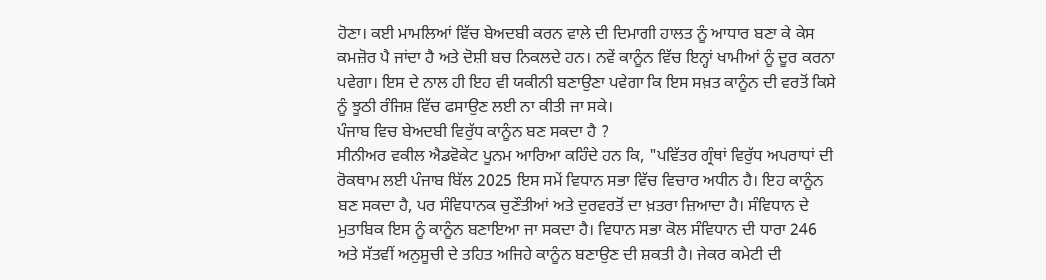ਹੋਣਾ। ਕਈ ਮਾਮਲਿਆਂ ਵਿੱਚ ਬੇਅਦਬੀ ਕਰਨ ਵਾਲੇ ਦੀ ਦਿਮਾਗੀ ਹਾਲਤ ਨੂੰ ਆਧਾਰ ਬਣਾ ਕੇ ਕੇਸ ਕਮਜ਼ੋਰ ਪੈ ਜਾਂਦਾ ਹੈ ਅਤੇ ਦੋਸ਼ੀ ਬਚ ਨਿਕਲਦੇ ਹਨ। ਨਵੇਂ ਕਾਨੂੰਨ ਵਿੱਚ ਇਨ੍ਹਾਂ ਖਾਮੀਆਂ ਨੂੰ ਦੂਰ ਕਰਨਾ ਪਵੇਗਾ। ਇਸ ਦੇ ਨਾਲ ਹੀ ਇਹ ਵੀ ਯਕੀਨੀ ਬਣਾਉਣਾ ਪਵੇਗਾ ਕਿ ਇਸ ਸਖ਼ਤ ਕਾਨੂੰਨ ਦੀ ਵਰਤੋਂ ਕਿਸੇ ਨੂੰ ਝੂਠੀ ਰੰਜਿਸ਼ ਵਿੱਚ ਫਸਾਉਣ ਲਈ ਨਾ ਕੀਤੀ ਜਾ ਸਕੇ।
ਪੰਜਾਬ ਵਿਚ ਬੇਅਦਬੀ ਵਿਰੁੱਧ ਕਾਨੂੰਨ ਬਣ ਸਕਦਾ ਹੈ ?
ਸੀਨੀਅਰ ਵਕੀਲ ਐਡਵੋਕੇਟ ਪੂਨਮ ਆਰਿਆ ਕਹਿੰਦੇ ਹਨ ਕਿ, "ਪਵਿੱਤਰ ਗ੍ਰੰਥਾਂ ਵਿਰੁੱਧ ਅਪਰਾਧਾਂ ਦੀ ਰੋਕਥਾਮ ਲਈ ਪੰਜਾਬ ਬਿੱਲ 2025 ਇਸ ਸਮੇਂ ਵਿਧਾਨ ਸਭਾ ਵਿੱਚ ਵਿਚਾਰ ਅਧੀਨ ਹੈ। ਇਹ ਕਾਨੂੰਨ ਬਣ ਸਕਦਾ ਹੈ, ਪਰ ਸੰਵਿਧਾਨਕ ਚੁਣੌਤੀਆਂ ਅਤੇ ਦੁਰਵਰਤੋਂ ਦਾ ਖ਼ਤਰਾ ਜ਼ਿਆਦਾ ਹੈ। ਸੰਵਿਧਾਨ ਦੇ ਮੁਤਾਬਿਕ ਇਸ ਨੂੰ ਕਾਨੂੰਨ ਬਣਾਇਆ ਜਾ ਸਕਦਾ ਹੈ। ਵਿਧਾਨ ਸਭਾ ਕੋਲ ਸੰਵਿਧਾਨ ਦੀ ਧਾਰਾ 246 ਅਤੇ ਸੱਤਵੀਂ ਅਨੁਸੂਚੀ ਦੇ ਤਹਿਤ ਅਜਿਹੇ ਕਾਨੂੰਨ ਬਣਾਉਣ ਦੀ ਸ਼ਕਤੀ ਹੈ। ਜੇਕਰ ਕਮੇਟੀ ਦੀ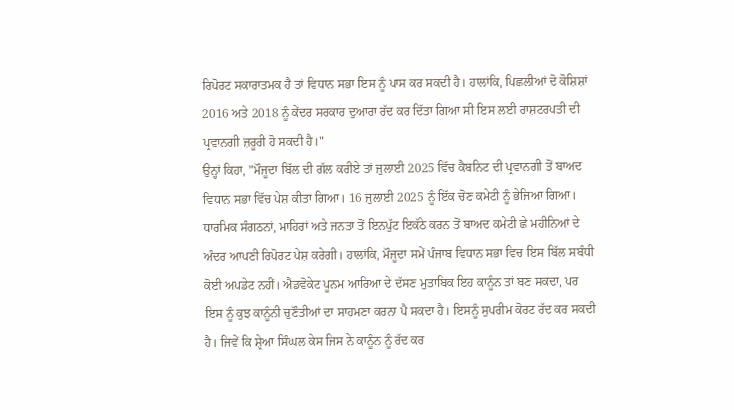ਰਿਪੋਰਟ ਸਕਾਰਾਤਮਕ ਹੈ ਤਾਂ ਵਿਧਾਨ ਸਭਾ ਇਸ ਨੂੰ ਪਾਸ ਕਰ ਸਕਦੀ ਹੈ। ਹਾਲਾਂਕਿ, ਪਿਛਲੀਆਂ ਦੋ ਕੋਸ਼ਿਸ਼ਾਂ 2016 ਅਤੇ 2018 ਨੂੰ ਕੇਂਦਰ ਸਰਕਾਰ ਦੁਆਰਾ ਰੱਦ ਕਰ ਦਿੱਤਾ ਗਿਆ ਸੀ ਇਸ ਲਈ ਰਾਸ਼ਟਰਪਤੀ ਦੀ ਪ੍ਰਵਾਨਗੀ ਜ਼ਰੂਰੀ ਹੋ ਸਕਦੀ ਹੈ।"
ਉਨ੍ਹਾਂ ਕਿਹਾ, "ਮੌਜੂਦਾ ਬਿੱਲ ਦੀ ਗੱਲ ਕਰੀਏ ਤਾਂ ਜੁਲਾਈ 2025 ਵਿੱਚ ਕੈਬਨਿਟ ਦੀ ਪ੍ਰਵਾਨਗੀ ਤੋਂ ਬਾਅਦ ਵਿਧਾਨ ਸਭਾ ਵਿੱਚ ਪੇਸ਼ ਕੀਤਾ ਗਿਆ। 16 ਜੁਲਾਈ 2025 ਨੂੰ ਇੱਕ ਚੋਣ ਕਮੇਟੀ ਨੂੰ ਭੇਜਿਆ ਗਿਆ। ਧਾਰਮਿਕ ਸੰਗਠਨਾਂ, ਮਾਹਿਰਾਂ ਅਤੇ ਜਨਤਾ ਤੋਂ ਇਨਪੁੱਟ ਇਕੱਠੇ ਕਰਨ ਤੋਂ ਬਾਅਦ ਕਮੇਟੀ ਛੇ ਮਹੀਨਿਆਂ ਦੇ ਅੰਦਰ ਆਪਣੀ ਰਿਪੋਰਟ ਪੇਸ਼ ਕਰੇਗੀ। ਹਾਲਾਂਕਿ, ਮੌਜੂਦਾ ਸਮੇਂ ਪੰਜਾਬ ਵਿਧਾਨ ਸਭਾ ਵਿਚ ਇਸ ਬਿੱਲ ਸਬੰਧੀ ਕੋਈ ਅਪਡੇਟ ਨਹੀਂ। ਐਡਵੋਕੇਟ ਪੂਨਮ ਆਰਿਆ ਦੇ ਦੱਸਣ ਮੁਤਾਬਿਕ ਇਹ ਕਾਨੂੰਨ ਤਾਂ ਬਣ ਸਕਦਾ, ਪਰ ਇਸ ਨੂੰ ਕੁਝ ਕਾਨੂੰਨੀ ਚੁਣੌਤੀਆਂ ਦਾ ਸਾਹਮਣਾ ਕਰਨਾ ਪੈ ਸਕਦਾ ਹੈ। ਇਸਨੂੰ ਸੁਪਰੀਮ ਕੋਰਟ ਰੱਦ ਕਰ ਸਕਦੀ ਹੈ। ਜਿਵੇਂ ਕਿ ਸ਼੍ਰੇਆ ਸਿੰਘਲ ਕੇਸ ਜਿਸ ਨੇ ਕਾਨੂੰਨ ਨੂੰ ਰੱਦ ਕਰ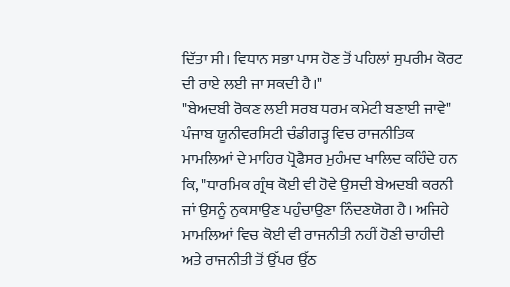ਦਿੱਤਾ ਸੀ। ਵਿਧਾਨ ਸਭਾ ਪਾਸ ਹੋਣ ਤੋਂ ਪਹਿਲਾਂ ਸੁਪਰੀਮ ਕੋਰਟ ਦੀ ਰਾਏ ਲਈ ਜਾ ਸਕਦੀ ਹੈ।"
"ਬੇਅਦਬੀ ਰੋਕਣ ਲਈ ਸਰਬ ਧਰਮ ਕਮੇਟੀ ਬਣਾਈ ਜਾਵੇ"
ਪੰਜਾਬ ਯੂਨੀਵਰਸਿਟੀ ਚੰਡੀਗੜ੍ਹ ਵਿਚ ਰਾਜਨੀਤਿਕ ਮਾਮਲਿਆਂ ਦੇ ਮਾਹਿਰ ਪ੍ਰੋਫੈਸਰ ਮੁਹੰਮਦ ਖਾਲਿਦ ਕਹਿੰਦੇ ਹਨ ਕਿ, "ਧਾਰਮਿਕ ਗ੍ਰੰਥ ਕੋਈ ਵੀ ਹੋਵੇ ਉਸਦੀ ਬੇਅਦਬੀ ਕਰਨੀ ਜਾਂ ਉਸਨੂੰ ਨੁਕਸਾਉਣ ਪਹੁੰਚਾਉਣਾ ਨਿੰਦਣਯੋਗ ਹੈ। ਅਜਿਹੇ ਮਾਮਲਿਆਂ ਵਿਚ ਕੋਈ ਵੀ ਰਾਜਨੀਤੀ ਨਹੀਂ ਹੋਣੀ ਚਾਹੀਦੀ ਅਤੇ ਰਾਜਨੀਤੀ ਤੋਂ ਉੱਪਰ ਉੱਠ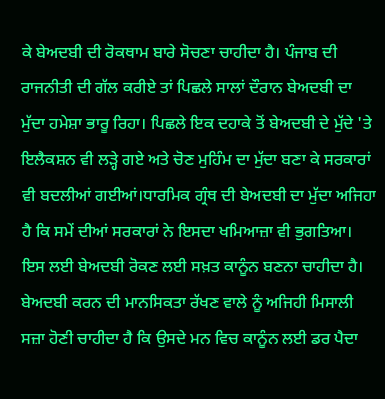ਕੇ ਬੇਅਦਬੀ ਦੀ ਰੋਕਥਾਮ ਬਾਰੇ ਸੋਚਣਾ ਚਾਹੀਦਾ ਹੈ। ਪੰਜਾਬ ਦੀ ਰਾਜਨੀਤੀ ਦੀ ਗੱਲ ਕਰੀਏ ਤਾਂ ਪਿਛਲੇ ਸਾਲਾਂ ਦੌਰਾਨ ਬੇਅਦਬੀ ਦਾ ਮੁੱਦਾ ਹਮੇਸ਼ਾ ਭਾਰੂ ਰਿਹਾ। ਪਿਛਲੇ ਇਕ ਦਹਾਕੇ ਤੋਂ ਬੇਅਦਬੀ ਦੇ ਮੁੱਦੇ 'ਤੇ ਇਲੈਕਸ਼ਨ ਵੀ ਲੜ੍ਹੇ ਗਏ ਅਤੇ ਚੋਣ ਮੁਹਿੰਮ ਦਾ ਮੁੱਦਾ ਬਣਾ ਕੇ ਸਰਕਾਰਾਂ ਵੀ ਬਦਲੀਆਂ ਗਈਆਂ।ਧਾਰਮਿਕ ਗ੍ਰੰਥ ਦੀ ਬੇਅਦਬੀ ਦਾ ਮੁੱਦਾ ਅਜਿਹਾ ਹੈ ਕਿ ਸਮੇਂ ਦੀਆਂ ਸਰਕਾਰਾਂ ਨੇ ਇਸਦਾ ਖਮਿਆਜ਼ਾ ਵੀ ਭੁਗਤਿਆ। ਇਸ ਲਈ ਬੇਅਦਬੀ ਰੋਕਣ ਲਈ ਸਖ਼ਤ ਕਾਨੂੰਨ ਬਣਨਾ ਚਾਹੀਦਾ ਹੈ। ਬੇਅਦਬੀ ਕਰਨ ਦੀ ਮਾਨਸਿਕਤਾ ਰੱਖਣ ਵਾਲੇ ਨੂੰ ਅਜਿਹੀ ਮਿਸਾਲੀ ਸਜ਼ਾ ਹੋਣੀ ਚਾਹੀਦਾ ਹੈ ਕਿ ਉਸਦੇ ਮਨ ਵਿਚ ਕਾਨੂੰਨ ਲਈ ਡਰ ਪੈਦਾ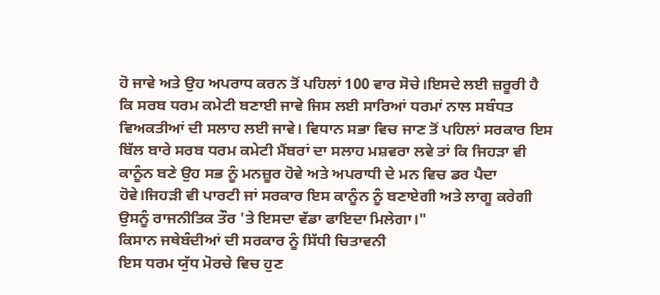ਹੋ ਜਾਵੇ ਅਤੇ ਉਹ ਅਪਰਾਧ ਕਰਨ ਤੋਂ ਪਹਿਲਾਂ 100 ਵਾਰ ਸੋਚੇ।ਇਸਦੇ ਲਈ ਜ਼ਰੂਰੀ ਹੈ ਕਿ ਸਰਬ ਧਰਮ ਕਮੇਟੀ ਬਣਾਈ ਜਾਵੇ ਜਿਸ ਲਈ ਸਾਰਿਆਂ ਧਰਮਾਂ ਨਾਲ ਸਬੰਧਤ ਵਿਅਕਤੀਆਂ ਦੀ ਸਲਾਹ ਲਈ ਜਾਵੇ। ਵਿਧਾਨ ਸਭਾ ਵਿਚ ਜਾਣ ਤੋਂ ਪਹਿਲਾਂ ਸਰਕਾਰ ਇਸ ਬਿੱਲ ਬਾਰੇ ਸਰਬ ਧਰਮ ਕਮੇਟੀ ਮੈਂਬਰਾਂ ਦਾ ਸਲਾਹ ਮਸ਼ਵਰਾ ਲਵੇ ਤਾਂ ਕਿ ਜਿਹੜਾ ਵੀ ਕਾਨੂੰਨ ਬਣੇ ਉਹ ਸਭ ਨੂੰ ਮਨਜ਼ੂਰ ਹੋਵੇ ਅਤੇ ਅਪਰਾਧੀ ਦੇ ਮਨ ਵਿਚ ਡਰ ਪੈਦਾ ਹੋਵੇ।ਜਿਹੜੀ ਵੀ ਪਾਰਟੀ ਜਾਂ ਸਰਕਾਰ ਇਸ ਕਾਨੂੰਨ ਨੂੰ ਬਣਾਏਗੀ ਅਤੇ ਲਾਗੂ ਕਰੇਗੀ ਉਸਨੂੰ ਰਾਜਨੀਤਿਕ ਤੌਰ 'ਤੇ ਇਸਦਾ ਵੱਡਾ ਫਾਇਦਾ ਮਿਲੇਗਾ।"
ਕਿਸਾਨ ਜਥੇਬੰਦੀਆਂ ਦੀ ਸਰਕਾਰ ਨੂੰ ਸਿੱਧੀ ਚਿਤਾਵਨੀ
ਇਸ ਧਰਮ ਯੁੱਧ ਮੋਰਚੇ ਵਿਚ ਹੁਣ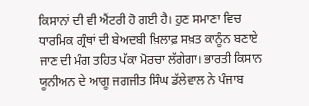ਕਿਸਾਨਾਂ ਦੀ ਵੀ ਐਂਟਰੀ ਹੋ ਗਈ ਹੈ। ਹੁਣ ਸਮਾਣਾ ਵਿਚ ਧਾਰਮਿਕ ਗ੍ਰੰਥਾਂ ਦੀ ਬੇਅਦਬੀ ਖ਼ਿਲਾਫ਼ ਸਖ਼ਤ ਕਾਨੂੰਨ ਬਣਾਏ ਜਾਣ ਦੀ ਮੰਗ ਤਹਿਤ ਪੱਕਾ ਮੋਰਚਾ ਲੱਗੇਗਾ। ਭਾਰਤੀ ਕਿਸਾਨ ਯੂਨੀਅਨ ਦੇ ਆਗੂ ਜਗਜੀਤ ਸਿੰਘ ਡੱਲੇਵਾਲ ਨੇ ਪੰਜਾਬ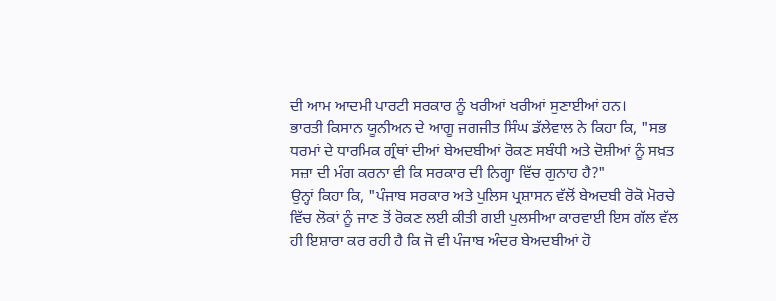ਦੀ ਆਮ ਆਦਮੀ ਪਾਰਟੀ ਸਰਕਾਰ ਨੂੰ ਖਰੀਆਂ ਖਰੀਆਂ ਸੁਣਾਈਆਂ ਹਨ।
ਭਾਰਤੀ ਕਿਸਾਨ ਯੂਨੀਅਨ ਦੇ ਆਗੂ ਜਗਜੀਤ ਸਿੰਘ ਡੱਲੇਵਾਲ ਨੇ ਕਿਹਾ ਕਿ, "ਸਭ ਧਰਮਾਂ ਦੇ ਧਾਰਮਿਕ ਗ੍ਰੰਥਾਂ ਦੀਆਂ ਬੇਅਦਬੀਆਂ ਰੋਕਣ ਸਬੰਧੀ ਅਤੇ ਦੋਸ਼ੀਆਂ ਨੂੰ ਸਖ਼ਤ ਸਜ਼ਾ ਦੀ ਮੰਗ ਕਰਨਾ ਵੀ ਕਿ ਸਰਕਾਰ ਦੀ ਨਿਗ੍ਹਾ ਵਿੱਚ ਗੁਨਾਹ ਹੈ?"
ਉਨ੍ਹਾਂ ਕਿਹਾ ਕਿ, "ਪੰਜਾਬ ਸਰਕਾਰ ਅਤੇ ਪੁਲਿਸ ਪ੍ਰਸ਼ਾਸਨ ਵੱਲੋਂ ਬੇਅਦਬੀ ਰੋਕੋ ਮੋਰਚੇ ਵਿੱਚ ਲੋਕਾਂ ਨੂੰ ਜਾਣ ਤੋਂ ਰੋਕਣ ਲਈ ਕੀਤੀ ਗਈ ਪੁਲਸੀਆ ਕਾਰਵਾਈ ਇਸ ਗੱਲ ਵੱਲ ਹੀ ਇਸ਼ਾਰਾ ਕਰ ਰਹੀ ਹੈ ਕਿ ਜੋ ਵੀ ਪੰਜਾਬ ਅੰਦਰ ਬੇਅਦਬੀਆਂ ਹੋ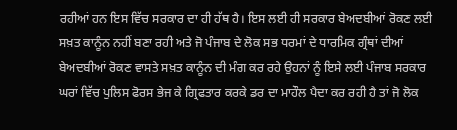ਰਹੀਆਂ ਹਨ ਇਸ ਵਿੱਚ ਸਰਕਾਰ ਦਾ ਹੀ ਹੱਥ ਹੈ। ਇਸ ਲਈ ਹੀ ਸਰਕਾਰ ਬੇਅਦਬੀਆਂ ਰੋਕਣ ਲਈ ਸਖ਼ਤ ਕਾਨੂੰਨ ਨਹੀਂ ਬਣਾ ਰਹੀ ਅਤੇ ਜੋ ਪੰਜਾਬ ਦੇ ਲੋਕ ਸਭ ਧਰਮਾਂ ਦੇ ਧਾਰਮਿਕ ਗ੍ਰੰਥਾਂ ਦੀਆਂ ਬੇਅਦਬੀਆਂ ਰੋਕਣ ਵਾਸਤੇ ਸਖ਼ਤ ਕਾਨੂੰਨ ਦੀ ਮੰਗ ਕਰ ਰਹੇ ਉਹਨਾਂ ਨੂੰ ਇਸੇ ਲਈ ਪੰਜਾਬ ਸਰਕਾਰ ਘਰਾਂ ਵਿੱਚ ਪੁਲਿਸ ਫੋਰਸ ਭੇਜ ਕੇ ਗ੍ਰਿਫਤਾਰ ਕਰਕੇ ਡਰ ਦਾ ਮਾਹੌਲ ਪੈਦਾ ਕਰ ਰਹੀ ਹੈ ਤਾਂ ਜੋ ਲੋਕ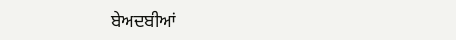ਬੇਅਦਬੀਆਂ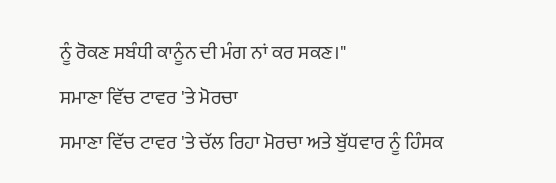ਨੂੰ ਰੋਕਣ ਸਬੰਧੀ ਕਾਨੂੰਨ ਦੀ ਮੰਗ ਨਾਂ ਕਰ ਸਕਣ।"
ਸਮਾਣਾ ਵਿੱਚ ਟਾਵਰ 'ਤੇ ਮੋਰਚਾ
ਸਮਾਣਾ ਵਿੱਚ ਟਾਵਰ 'ਤੇ ਚੱਲ ਰਿਹਾ ਮੋਰਚਾ ਅਤੇ ਬੁੱਧਵਾਰ ਨੂੰ ਹਿੰਸਕ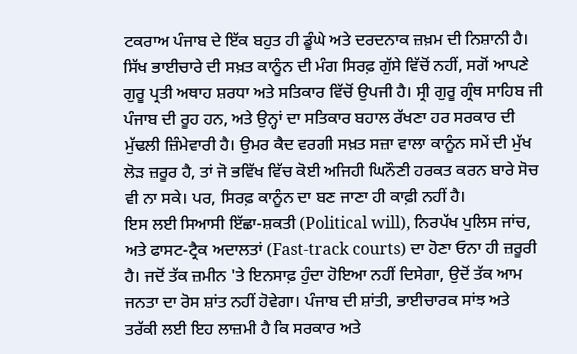ਟਕਰਾਅ ਪੰਜਾਬ ਦੇ ਇੱਕ ਬਹੁਤ ਹੀ ਡੂੰਘੇ ਅਤੇ ਦਰਦਨਾਕ ਜ਼ਖ਼ਮ ਦੀ ਨਿਸ਼ਾਨੀ ਹੈ। ਸਿੱਖ ਭਾਈਚਾਰੇ ਦੀ ਸਖ਼ਤ ਕਾਨੂੰਨ ਦੀ ਮੰਗ ਸਿਰਫ਼ ਗੁੱਸੇ ਵਿੱਚੋਂ ਨਹੀਂ, ਸਗੋਂ ਆਪਣੇ ਗੁਰੂ ਪ੍ਰਤੀ ਅਥਾਹ ਸ਼ਰਧਾ ਅਤੇ ਸਤਿਕਾਰ ਵਿੱਚੋਂ ਉਪਜੀ ਹੈ। ਸ੍ਰੀ ਗੁਰੂ ਗ੍ਰੰਥ ਸਾਹਿਬ ਜੀ ਪੰਜਾਬ ਦੀ ਰੂਹ ਹਨ, ਅਤੇ ਉਨ੍ਹਾਂ ਦਾ ਸਤਿਕਾਰ ਬਹਾਲ ਰੱਖਣਾ ਹਰ ਸਰਕਾਰ ਦੀ ਮੁੱਢਲੀ ਜ਼ਿੰਮੇਵਾਰੀ ਹੈ। ਉਮਰ ਕੈਦ ਵਰਗੀ ਸਖ਼ਤ ਸਜ਼ਾ ਵਾਲਾ ਕਾਨੂੰਨ ਸਮੇਂ ਦੀ ਮੁੱਖ ਲੋੜ ਜ਼ਰੂਰ ਹੈ, ਤਾਂ ਜੋ ਭਵਿੱਖ ਵਿੱਚ ਕੋਈ ਅਜਿਹੀ ਘਿਨੌਣੀ ਹਰਕਤ ਕਰਨ ਬਾਰੇ ਸੋਚ ਵੀ ਨਾ ਸਕੇ। ਪਰ, ਸਿਰਫ਼ ਕਾਨੂੰਨ ਦਾ ਬਣ ਜਾਣਾ ਹੀ ਕਾਫ਼ੀ ਨਹੀਂ ਹੈ।
ਇਸ ਲਈ ਸਿਆਸੀ ਇੱਛਾ-ਸ਼ਕਤੀ (Political will), ਨਿਰਪੱਖ ਪੁਲਿਸ ਜਾਂਚ, ਅਤੇ ਫਾਸਟ-ਟ੍ਰੈਕ ਅਦਾਲਤਾਂ (Fast-track courts) ਦਾ ਹੋਣਾ ਓਨਾ ਹੀ ਜ਼ਰੂਰੀ ਹੈ। ਜਦੋਂ ਤੱਕ ਜ਼ਮੀਨ 'ਤੇ ਇਨਸਾਫ਼ ਹੁੰਦਾ ਹੋਇਆ ਨਹੀਂ ਦਿਸੇਗਾ, ਉਦੋਂ ਤੱਕ ਆਮ ਜਨਤਾ ਦਾ ਰੋਸ ਸ਼ਾਂਤ ਨਹੀਂ ਹੋਵੇਗਾ। ਪੰਜਾਬ ਦੀ ਸ਼ਾਂਤੀ, ਭਾਈਚਾਰਕ ਸਾਂਝ ਅਤੇ ਤਰੱਕੀ ਲਈ ਇਹ ਲਾਜ਼ਮੀ ਹੈ ਕਿ ਸਰਕਾਰ ਅਤੇ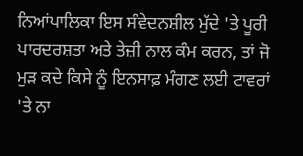ਨਿਆਂਪਾਲਿਕਾ ਇਸ ਸੰਵੇਦਨਸ਼ੀਲ ਮੁੱਦੇ 'ਤੇ ਪੂਰੀ ਪਾਰਦਰਸ਼ਤਾ ਅਤੇ ਤੇਜ਼ੀ ਨਾਲ ਕੰਮ ਕਰਨ, ਤਾਂ ਜੋ ਮੁੜ ਕਦੇ ਕਿਸੇ ਨੂੰ ਇਨਸਾਫ਼ ਮੰਗਣ ਲਈ ਟਾਵਰਾਂ 'ਤੇ ਨਾ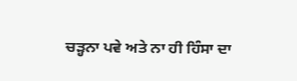ਚੜ੍ਹਨਾ ਪਵੇ ਅਤੇ ਨਾ ਹੀ ਹਿੰਸਾ ਦਾ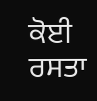ਕੋਈ ਰਸਤਾ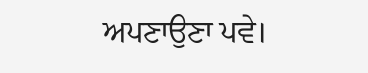ਅਪਣਾਉਣਾ ਪਵੇ।